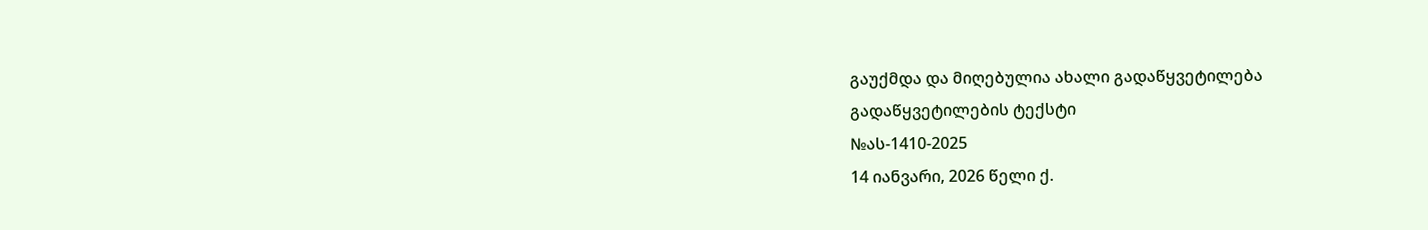გაუქმდა და მიღებულია ახალი გადაწყვეტილება
გადაწყვეტილების ტექსტი
№ას-1410-2025
14 იანვარი, 2026 წელი ქ.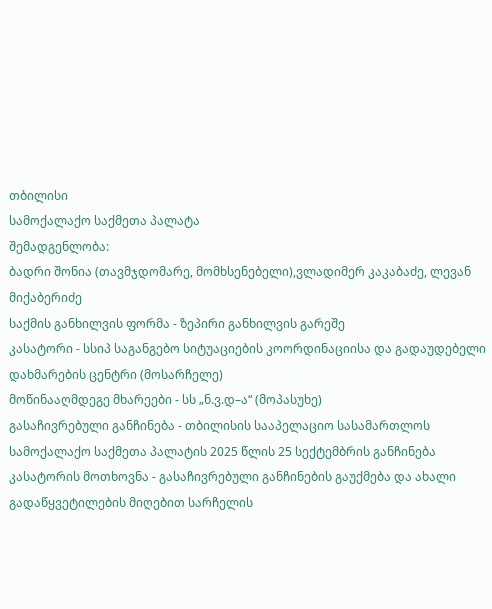თბილისი
სამოქალაქო საქმეთა პალატა
შემადგენლობა:
ბადრი შონია (თავმჯდომარე, მომხსენებელი),ვლადიმერ კაკაბაძე, ლევან მიქაბერიძე
საქმის განხილვის ფორმა - ზეპირი განხილვის გარეშე
კასატორი - სსიპ საგანგებო სიტუაციების კოორდინაციისა და გადაუდებელი დახმარების ცენტრი (მოსარჩელე)
მოწინააღმდეგე მხარეები - სს „ნ.ვ.დ–ა“ (მოპასუხე)
გასაჩივრებული განჩინება - თბილისის სააპელაციო სასამართლოს სამოქალაქო საქმეთა პალატის 2025 წლის 25 სექტემბრის განჩინება
კასატორის მოთხოვნა - გასაჩივრებული განჩინების გაუქმება და ახალი გადაწყვეტილების მიღებით სარჩელის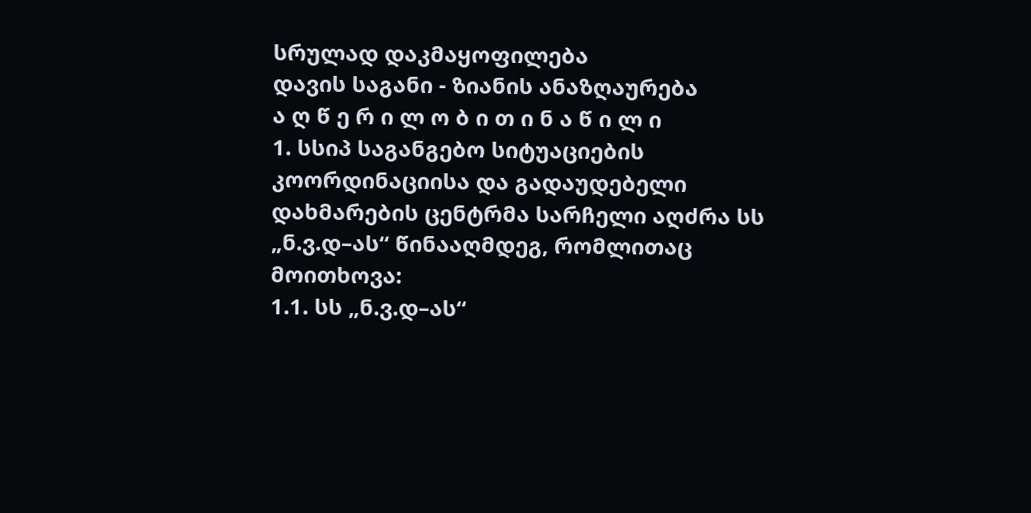სრულად დაკმაყოფილება
დავის საგანი - ზიანის ანაზღაურება
ა ღ წ ე რ ი ლ ო ბ ი თ ი ნ ა წ ი ლ ი
1. სსიპ საგანგებო სიტუაციების კოორდინაციისა და გადაუდებელი დახმარების ცენტრმა სარჩელი აღძრა სს „ნ.ვ.დ–ას“ წინააღმდეგ, რომლითაც მოითხოვა:
1.1. სს „ნ.ვ.დ–ას“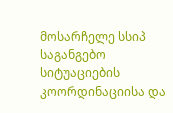მოსარჩელე სსიპ საგანგებო სიტუაციების კოორდინაციისა და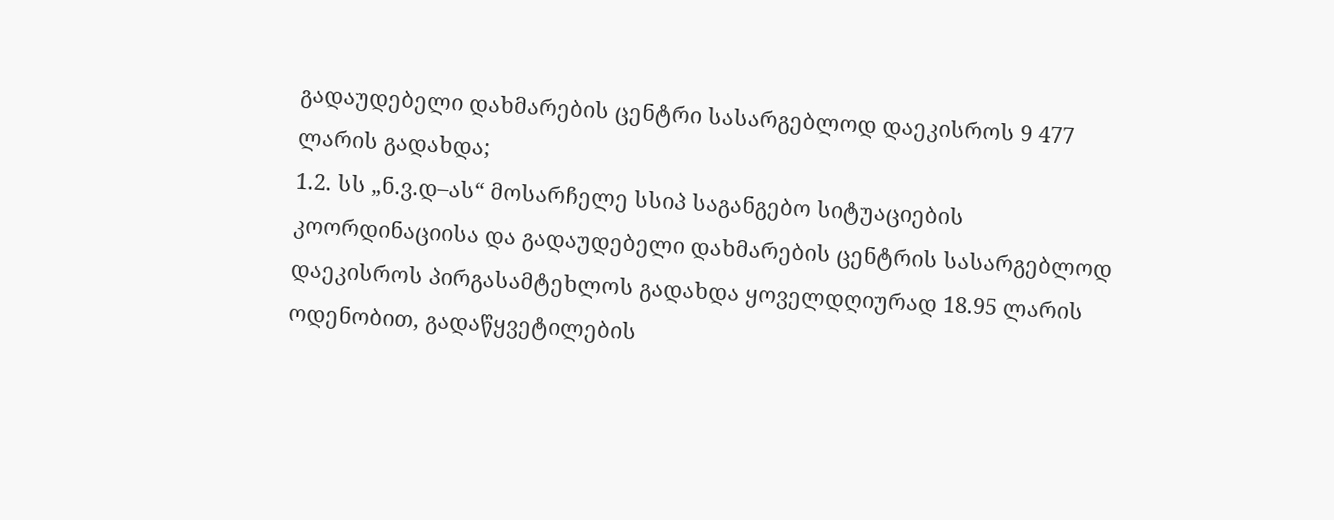გადაუდებელი დახმარების ცენტრი სასარგებლოდ დაეკისროს 9 477 ლარის გადახდა;
1.2. სს „ნ.ვ.დ–ას“ მოსარჩელე სსიპ საგანგებო სიტუაციების კოორდინაციისა და გადაუდებელი დახმარების ცენტრის სასარგებლოდ დაეკისროს პირგასამტეხლოს გადახდა ყოველდღიურად 18.95 ლარის ოდენობით, გადაწყვეტილების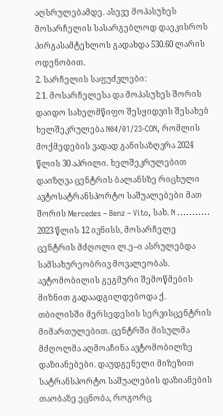აღსრულებამდე. ასევე მოპასუხეს მოსარჩელის სასარგებლოდ დაეკისროს პირგასამტეხლოს გადახდა 530.60 ლარის ოდენობით.
2. სარჩელის საფუძვლები:
2.1. მოსარჩელესა და მოპასუხეს შორის დაიდო სახელმწიფო შესყიდვის შესახებ ხელშეკრულება N04/01/23-CON, რომლის მოქმედების ვადად განისაზღვრა 2024 წლის 30 აპრილი. ხელშეკრულებით დაიზღვა ცენტრის ბალანსზე რიცხული ავტოსატრანსპორტო საშუალებები მათ შორის Mercedes – Benz – Vito, სახ. N ........... 2023 წლის 12 ივნისს, მოსარჩელე ცენტრის მძღოლი ლ.ე–ი ასრულებდა სამსახურეობრივ მოვალეობას. ავტომობილის გეგმური შემოწმების მიზნით გადაადგილდებოდა ქ. თბილისში მერსედესის სერვისცენტრის მიმართულებით. ცენტრში მისულმა მძღოლმა აღმოაჩინა ავტომობილზე დაზიანებები. დაუდგენელი მიზეზით სატრანსპორტო საშუალების დაზიანების თაობაზე ეცნობა, როგორც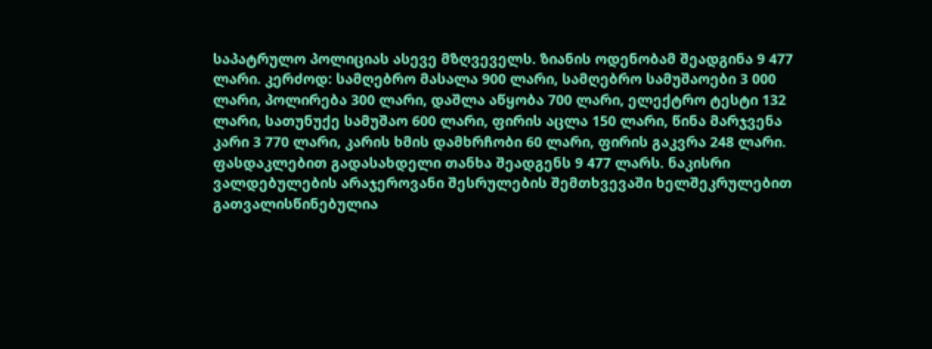საპატრულო პოლიციას ასევე მზღვეველს. ზიანის ოდენობამ შეადგინა 9 477 ლარი. კერძოდ: სამღებრო მასალა 900 ლარი, სამღებრო სამუშაოები 3 000 ლარი, პოლირება 300 ლარი, დაშლა აწყობა 700 ლარი, ელექტრო ტესტი 132 ლარი, სათუნუქე სამუშაო 600 ლარი, ფირის აცლა 150 ლარი, წინა მარჯვენა კარი 3 770 ლარი, კარის ხმის დამხრჩობი 60 ლარი, ფირის გაკვრა 248 ლარი. ფასდაკლებით გადასახდელი თანხა შეადგენს 9 477 ლარს. ნაკისრი ვალდებულების არაჯეროვანი შესრულების შემთხვევაში ხელშეკრულებით გათვალისწინებულია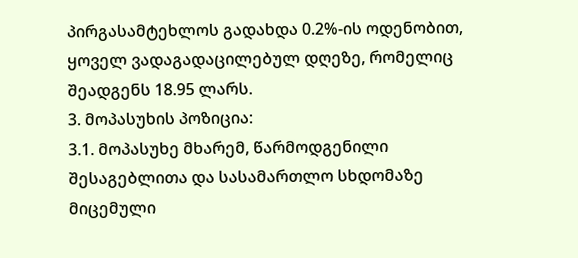პირგასამტეხლოს გადახდა 0.2%-ის ოდენობით, ყოველ ვადაგადაცილებულ დღეზე, რომელიც შეადგენს 18.95 ლარს.
3. მოპასუხის პოზიცია:
3.1. მოპასუხე მხარემ, წარმოდგენილი შესაგებლითა და სასამართლო სხდომაზე მიცემული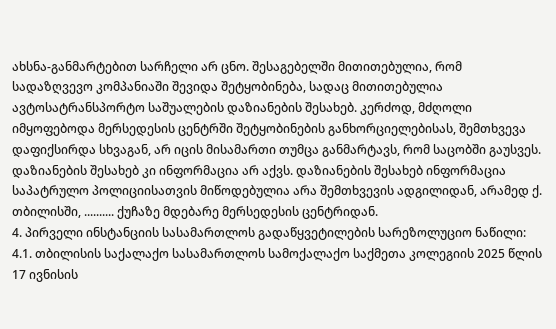ახსნა-განმარტებით სარჩელი არ ცნო. შესაგებელში მითითებულია, რომ სადაზღვევო კომპანიაში შევიდა შეტყობინება, სადაც მითითებულია ავტოსატრანსპორტო საშუალების დაზიანების შესახებ. კერძოდ, მძღოლი იმყოფებოდა მერსედესის ცენტრში შეტყობინების განხორციელებისას, შემთხვევა დაფიქსირდა სხვაგან, არ იცის მისამართი თუმცა განმარტავს, რომ საცობში გაუსვეს. დაზიანების შესახებ კი ინფორმაცია არ აქვს. დაზიანების შესახებ ინფორმაცია საპატრულო პოლიციისათვის მიწოდებულია არა შემთხვევის ადგილიდან, არამედ ქ. თბილისში, .......... ქუჩაზე მდებარე მერსედესის ცენტრიდან.
4. პირველი ინსტანციის სასამართლოს გადაწყვეტილების სარეზოლუციო ნაწილი:
4.1. თბილისის საქალაქო სასამართლოს სამოქალაქო საქმეთა კოლეგიის 2025 წლის 17 ივნისის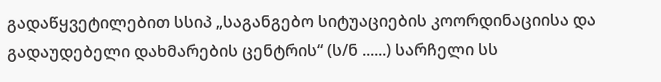გადაწყვეტილებით სსიპ „საგანგებო სიტუაციების კოორდინაციისა და გადაუდებელი დახმარების ცენტრის“ (ს/ნ ......) სარჩელი სს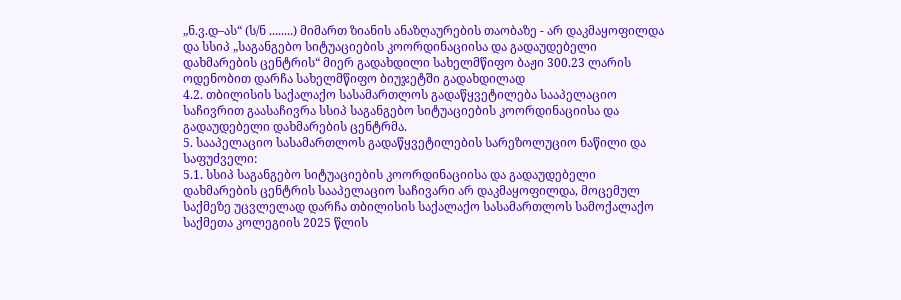„ნ.ვ.დ–ას“ (ს/ნ ........) მიმართ ზიანის ანაზღაურების თაობაზე - არ დაკმაყოფილდა და სსიპ „საგანგებო სიტუაციების კოორდინაციისა და გადაუდებელი დახმარების ცენტრის“ მიერ გადახდილი სახელმწიფო ბაჟი 300.23 ლარის ოდენობით დარჩა სახელმწიფო ბიუჯეტში გადახდილად
4.2. თბილისის საქალაქო სასამართლოს გადაწყვეტილება სააპელაციო საჩივრით გაასაჩივრა სსიპ საგანგებო სიტუაციების კოორდინაციისა და გადაუდებელი დახმარების ცენტრმა.
5. სააპელაციო სასამართლოს გადაწყვეტილების სარეზოლუციო ნაწილი და საფუძველი:
5.1. სსიპ საგანგებო სიტუაციების კოორდინაციისა და გადაუდებელი დახმარების ცენტრის სააპელაციო საჩივარი არ დაკმაყოფილდა, მოცემულ საქმეზე უცვლელად დარჩა თბილისის საქალაქო სასამართლოს სამოქალაქო საქმეთა კოლეგიის 2025 წლის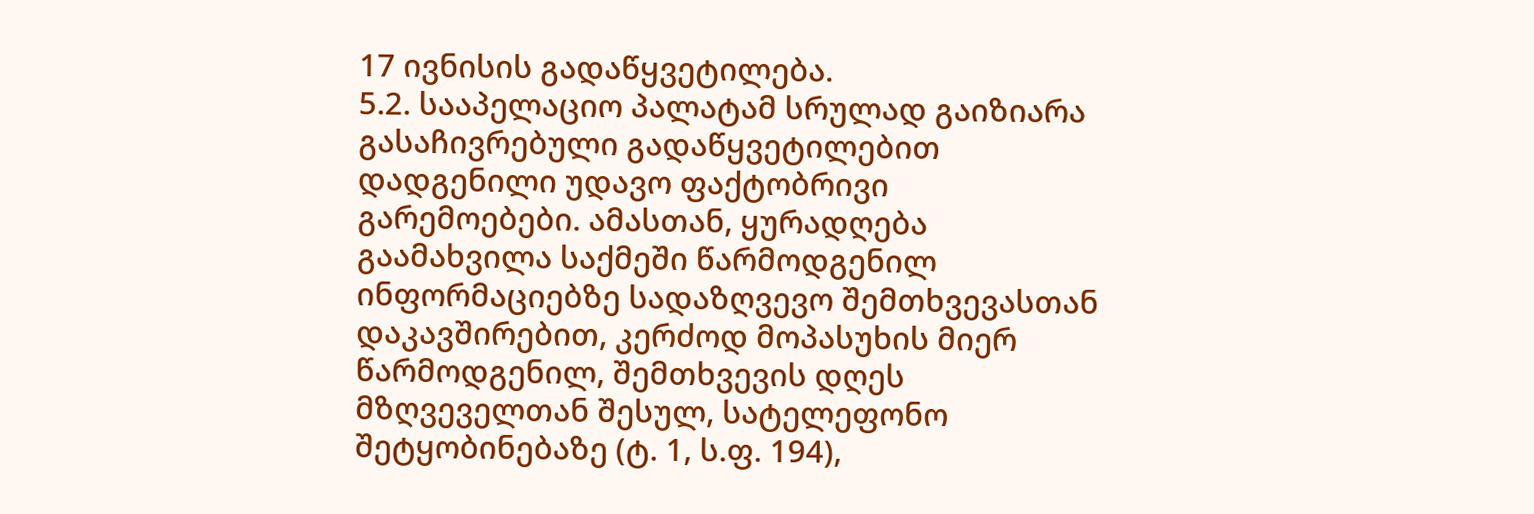17 ივნისის გადაწყვეტილება.
5.2. სააპელაციო პალატამ სრულად გაიზიარა გასაჩივრებული გადაწყვეტილებით დადგენილი უდავო ფაქტობრივი გარემოებები. ამასთან, ყურადღება გაამახვილა საქმეში წარმოდგენილ ინფორმაციებზე სადაზღვევო შემთხვევასთან დაკავშირებით, კერძოდ მოპასუხის მიერ წარმოდგენილ, შემთხვევის დღეს მზღვეველთან შესულ, სატელეფონო შეტყობინებაზე (ტ. 1, ს.ფ. 194),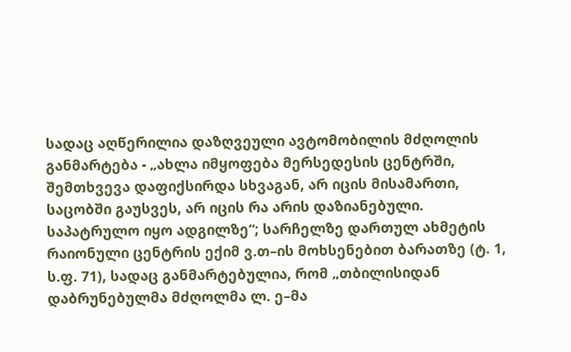სადაც აღწერილია დაზღვეული ავტომობილის მძღოლის განმარტება - „ახლა იმყოფება მერსედესის ცენტრში, შემთხვევა დაფიქსირდა სხვაგან, არ იცის მისამართი, საცობში გაუსვეს, არ იცის რა არის დაზიანებული. საპატრულო იყო ადგილზე“; სარჩელზე დართულ ახმეტის რაიონული ცენტრის ექიმ ვ.თ–ის მოხსენებით ბარათზე (ტ. 1, ს.ფ. 71), სადაც განმარტებულია, რომ „თბილისიდან დაბრუნებულმა მძღოლმა ლ. ე–მა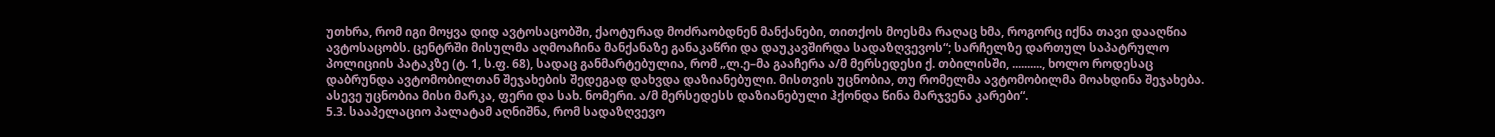უთხრა, რომ იგი მოყვა დიდ ავტოსაცობში, ქაოტურად მოძრაობდნენ მანქანები, თითქოს მოესმა რაღაც ხმა, როგორც იქნა თავი დააღწია ავტოსაცობს. ცენტრში მისულმა აღმოაჩინა მანქანაზე განაკაწრი და დაუკავშირდა სადაზღვევოს“; სარჩელზე დართულ საპატრულო პოლიციის პატაკზე (ტ. 1, ს.ფ. 68), სადაც განმარტებულია, რომ „ლ.ე–მა გააჩერა ა/მ მერსედესი ქ. თბილისში, .........., ხოლო როდესაც დაბრუნდა ავტომობილთან შეჯახების შედეგად დახვდა დაზიანებული. მისთვის უცნობია, თუ რომელმა ავტომობილმა მოახდინა შეჯახება. ასევე უცნობია მისი მარკა, ფერი და სახ. ნომერი. ა/მ მერსედესს დაზიანებული ჰქონდა წინა მარჯვენა კარები“.
5.3. სააპელაციო პალატამ აღნიშნა, რომ სადაზღვევო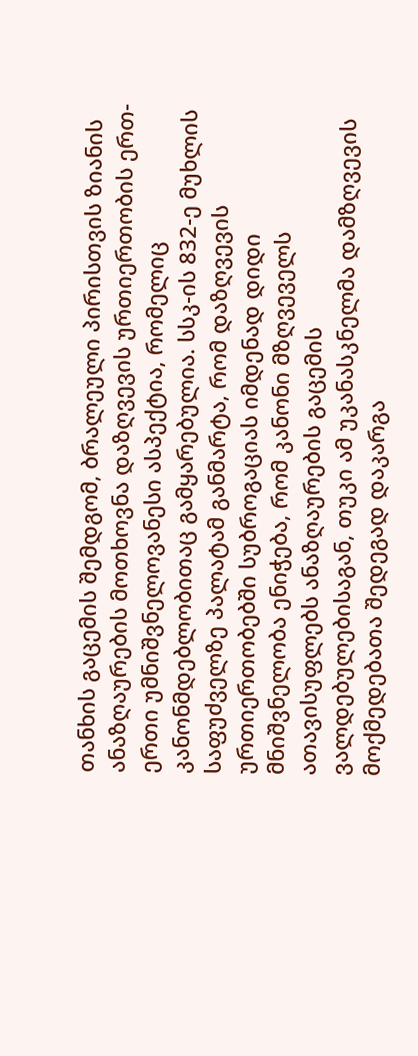თანხის გაცემის შემდგომ, ბრალეული პირისთვის ზიანის ანაზღაურების მოთხოვნა დაზღვევის ურთიერთობის ერთ-ერთი უმნიშვნელოვანესი ასპექტია, რომელიც კანონმდებლობითაც გამყარებულია. სსკ-ის 832-ე მუხლის საფუძველზე პალატამ განმარტა, რომ დაზღვევის ურთიერთობებში სუბროგაციას იმდენად დიდი მნიშვნელობა ენიჭება, რომ კანონი მზღვეველს ათავისუფლებს ანაზღაურების გაცემის ვალდებულებისაგან, თუკი ამ უკანასკნელმა დამზღვევის მოქმედებათა შედეგად დაკარგა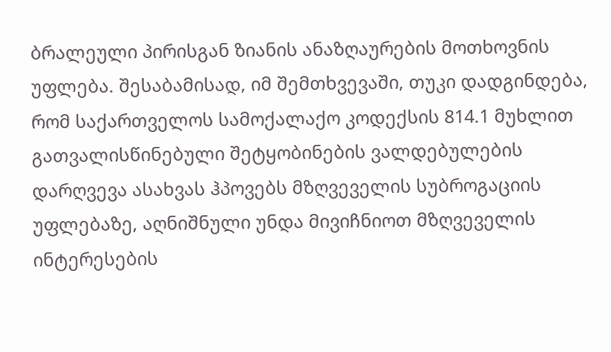ბრალეული პირისგან ზიანის ანაზღაურების მოთხოვნის უფლება. შესაბამისად, იმ შემთხვევაში, თუკი დადგინდება, რომ საქართველოს სამოქალაქო კოდექსის 814.1 მუხლით გათვალისწინებული შეტყობინების ვალდებულების დარღვევა ასახვას ჰპოვებს მზღვეველის სუბროგაციის უფლებაზე, აღნიშნული უნდა მივიჩნიოთ მზღვეველის ინტერესების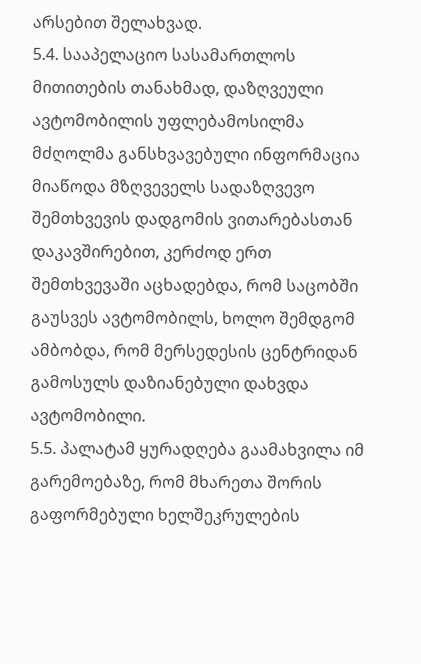არსებით შელახვად.
5.4. სააპელაციო სასამართლოს მითითების თანახმად, დაზღვეული ავტომობილის უფლებამოსილმა მძღოლმა განსხვავებული ინფორმაცია მიაწოდა მზღვეველს სადაზღვევო შემთხვევის დადგომის ვითარებასთან დაკავშირებით, კერძოდ ერთ შემთხვევაში აცხადებდა, რომ საცობში გაუსვეს ავტომობილს, ხოლო შემდგომ ამბობდა, რომ მერსედესის ცენტრიდან გამოსულს დაზიანებული დახვდა ავტომობილი.
5.5. პალატამ ყურადღება გაამახვილა იმ გარემოებაზე, რომ მხარეთა შორის გაფორმებული ხელშეკრულების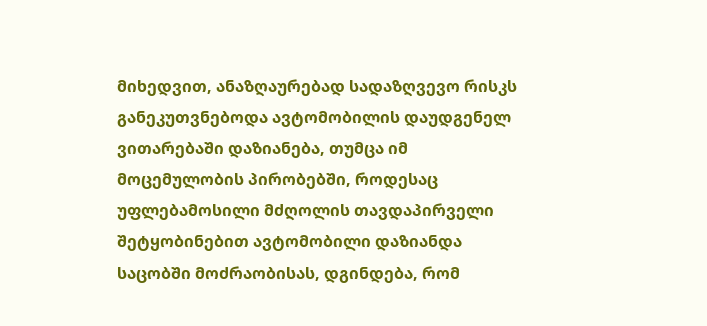მიხედვით, ანაზღაურებად სადაზღვევო რისკს განეკუთვნებოდა ავტომობილის დაუდგენელ ვითარებაში დაზიანება, თუმცა იმ მოცემულობის პირობებში, როდესაც უფლებამოსილი მძღოლის თავდაპირველი შეტყობინებით ავტომობილი დაზიანდა საცობში მოძრაობისას, დგინდება, რომ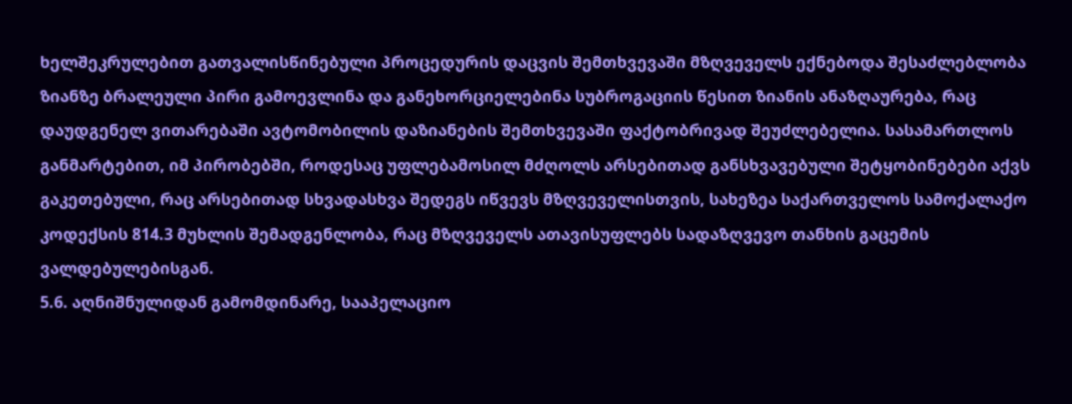ხელშეკრულებით გათვალისწინებული პროცედურის დაცვის შემთხვევაში მზღვეველს ექნებოდა შესაძლებლობა ზიანზე ბრალეული პირი გამოევლინა და განეხორციელებინა სუბროგაციის წესით ზიანის ანაზღაურება, რაც დაუდგენელ ვითარებაში ავტომობილის დაზიანების შემთხვევაში ფაქტობრივად შეუძლებელია. სასამართლოს განმარტებით, იმ პირობებში, როდესაც უფლებამოსილ მძღოლს არსებითად განსხვავებული შეტყობინებები აქვს გაკეთებული, რაც არსებითად სხვადასხვა შედეგს იწვევს მზღვეველისთვის, სახეზეა საქართველოს სამოქალაქო კოდექსის 814.3 მუხლის შემადგენლობა, რაც მზღვეველს ათავისუფლებს სადაზღვევო თანხის გაცემის ვალდებულებისგან.
5.6. აღნიშნულიდან გამომდინარე, სააპელაციო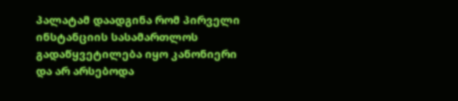პალატამ დაადგინა რომ პირველი ინსტანციის სასამართლოს გადაწყვეტილება იყო კანონიერი და არ არსებოდა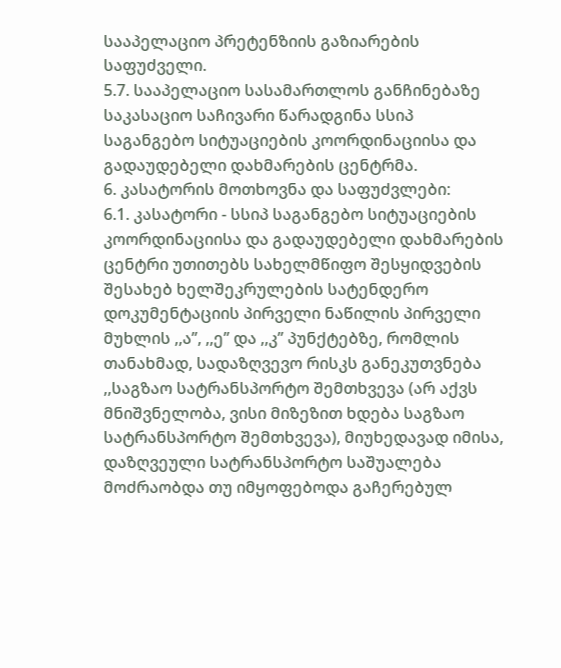სააპელაციო პრეტენზიის გაზიარების საფუძველი.
5.7. სააპელაციო სასამართლოს განჩინებაზე საკასაციო საჩივარი წარადგინა სსიპ საგანგებო სიტუაციების კოორდინაციისა და გადაუდებელი დახმარების ცენტრმა.
6. კასატორის მოთხოვნა და საფუძვლები:
6.1. კასატორი - სსიპ საგანგებო სიტუაციების კოორდინაციისა და გადაუდებელი დახმარების ცენტრი უთითებს სახელმწიფო შესყიდვების შესახებ ხელშეკრულების სატენდერო დოკუმენტაციის პირველი ნაწილის პირველი მუხლის ,,ა’’, ,,ე’’ და ,,კ’’ პუნქტებზე, რომლის თანახმად, სადაზღვევო რისკს განეკუთვნება ,,საგზაო სატრანსპორტო შემთხვევა (არ აქვს მნიშვნელობა, ვისი მიზეზით ხდება საგზაო სატრანსპორტო შემთხვევა), მიუხედავად იმისა, დაზღვეული სატრანსპორტო საშუალება მოძრაობდა თუ იმყოფებოდა გაჩერებულ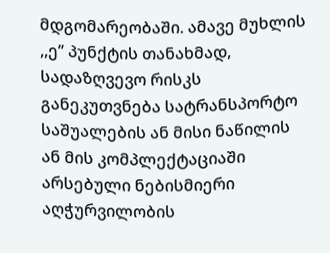მდგომარეობაში. ამავე მუხლის ,,ე’’ პუნქტის თანახმად, სადაზღვევო რისკს განეკუთვნება სატრანსპორტო საშუალების ან მისი ნაწილის ან მის კომპლექტაციაში არსებული ნებისმიერი აღჭურვილობის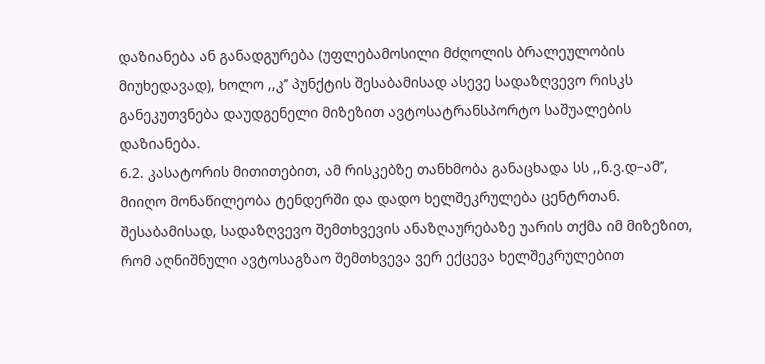დაზიანება ან განადგურება (უფლებამოსილი მძღოლის ბრალეულობის მიუხედავად), ხოლო ,,კ’’ პუნქტის შესაბამისად ასევე სადაზღვევო რისკს განეკუთვნება დაუდგენელი მიზეზით ავტოსატრანსპორტო საშუალების დაზიანება.
6.2. კასატორის მითითებით, ამ რისკებზე თანხმობა განაცხადა სს ,,ნ.ვ.დ–ამ’’, მიიღო მონაწილეობა ტენდერში და დადო ხელშეკრულება ცენტრთან. შესაბამისად, სადაზღვევო შემთხვევის ანაზღაურებაზე უარის თქმა იმ მიზეზით, რომ აღნიშნული ავტოსაგზაო შემთხვევა ვერ ექცევა ხელშეკრულებით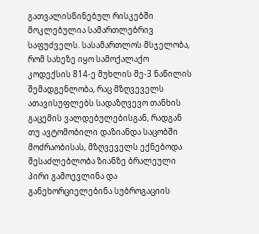გათვალისწინებულ რისკებში მოკლებულია სამართლებრივ საფუძველს. სასამართლოს მსჯელობა, რომ სახეზე იყო სამოქალაქო კოდექსის 814-ე მუხლის მე-3 ნაწილის შემადგენლობა, რაც მზღვეველს ათავისუფლებს სადაზღვევო თანხის გაცემის ვალდებულებისგან, რადგან თუ ავტომობილი დაზიანდა საცობში მოძრაობისას, მზღვეველს ექნებოდა შესაძლებლობა ზიანზე ბრალეული პირი გამოევლინა და განეხორციელებინა სუბროგაციის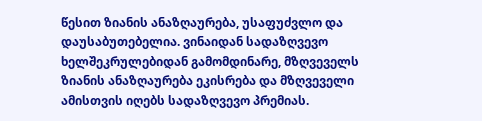წესით ზიანის ანაზღაურება, უსაფუძვლო და დაუსაბუთებელია. ვინაიდან სადაზღვევო ხელშეკრულებიდან გამომდინარე, მზღვეველს ზიანის ანაზღაურება ეკისრება და მზღვეველი ამისთვის იღებს სადაზღვევო პრემიას.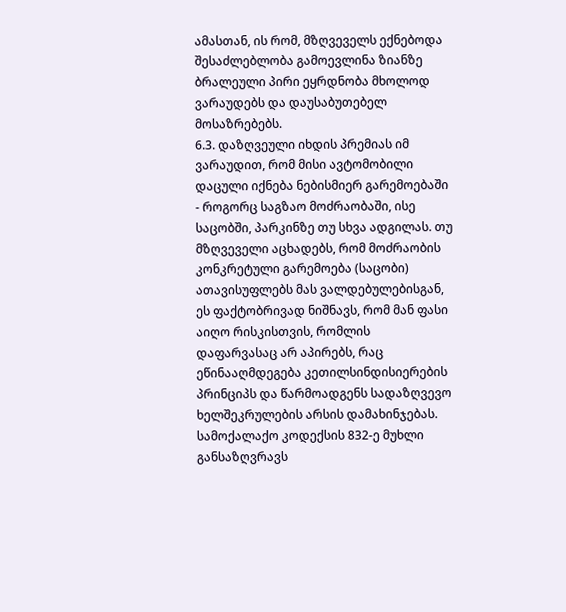ამასთან, ის რომ, მზღვეველს ექნებოდა შესაძლებლობა გამოევლინა ზიანზე ბრალეული პირი ეყრდნობა მხოლოდ ვარაუდებს და დაუსაბუთებელ მოსაზრებებს.
6.3. დაზღვეული იხდის პრემიას იმ ვარაუდით, რომ მისი ავტომობილი დაცული იქნება ნებისმიერ გარემოებაში - როგორც საგზაო მოძრაობაში, ისე საცობში, პარკინზე თუ სხვა ადგილას. თუ მზღვეველი აცხადებს, რომ მოძრაობის კონკრეტული გარემოება (საცობი) ათავისუფლებს მას ვალდებულებისგან, ეს ფაქტობრივად ნიშნავს, რომ მან ფასი აიღო რისკისთვის, რომლის დაფარვასაც არ აპირებს, რაც ეწინააღმდეგება კეთილსინდისიერების პრინციპს და წარმოადგენს სადაზღვევო ხელშეკრულების არსის დამახინჯებას. სამოქალაქო კოდექსის 832-ე მუხლი განსაზღვრავს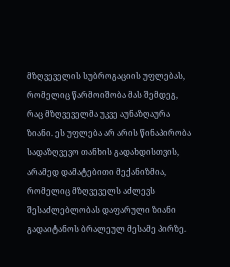მზღვეველის სუბროგაციის უფლებას, რომელიც წარმოიშობა მას შემდეგ, რაც მზღვეველმა უკვე აუნაზღაურა ზიანი. ეს უფლება არ არის წინაპირობა სადაზღვევო თანხის გადახდისთვის, არამედ დამატებითი მექანიზმია, რომელიც მზღვეველს აძლევს შესაძლებლობას დაფარული ზიანი გადაიტანოს ბრალეულ მესამე პირზე.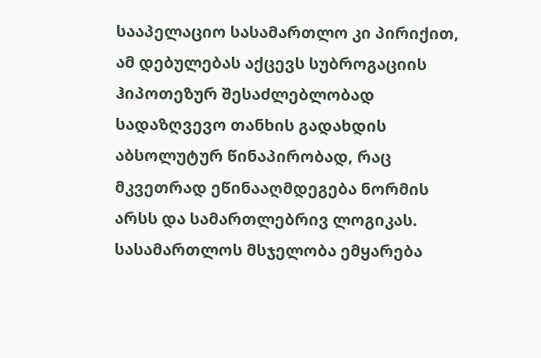სააპელაციო სასამართლო კი პირიქით, ამ დებულებას აქცევს სუბროგაციის ჰიპოთეზურ შესაძლებლობად სადაზღვევო თანხის გადახდის აბსოლუტურ წინაპირობად, რაც მკვეთრად ეწინააღმდეგება ნორმის არსს და სამართლებრივ ლოგიკას. სასამართლოს მსჯელობა ემყარება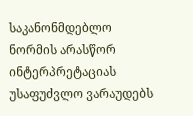საკანონმდებლო ნორმის არასწორ ინტერპრეტაციას უსაფუძვლო ვარაუდებს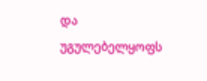და უგულებელყოფს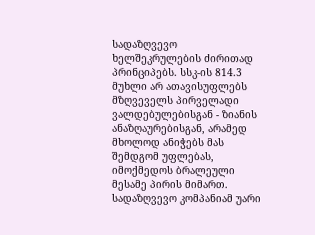სადაზღვევო ხელშეკრულების ძირითად პრინციპებს. სსკ-ის 814.3 მუხლი არ ათავისუფლებს მზღვეველს პირველადი ვალდებულებისგან - ზიანის ანაზღაურებისგან, არამედ მხოლოდ ანიჭებს მას შემდგომ უფლებას, იმოქმედოს ბრალეული მესამე პირის მიმართ. სადაზღვევო კომპანიამ უარი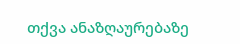თქვა ანაზღაურებაზე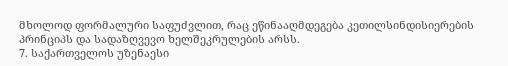მხოლოდ ფორმალური საფუძვლით, რაც ეწინააღმდეგება კეთილსინდისიერების პრინციპს და სადაზღვევო ხელშეკრულების არსს.
7. საქართველოს უზენაესი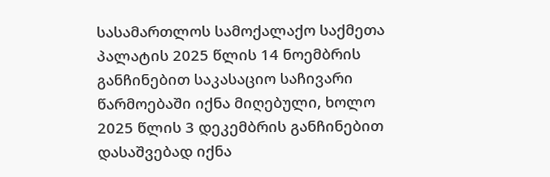სასამართლოს სამოქალაქო საქმეთა პალატის 2025 წლის 14 ნოემბრის განჩინებით საკასაციო საჩივარი წარმოებაში იქნა მიღებული, ხოლო 2025 წლის 3 დეკემბრის განჩინებით დასაშვებად იქნა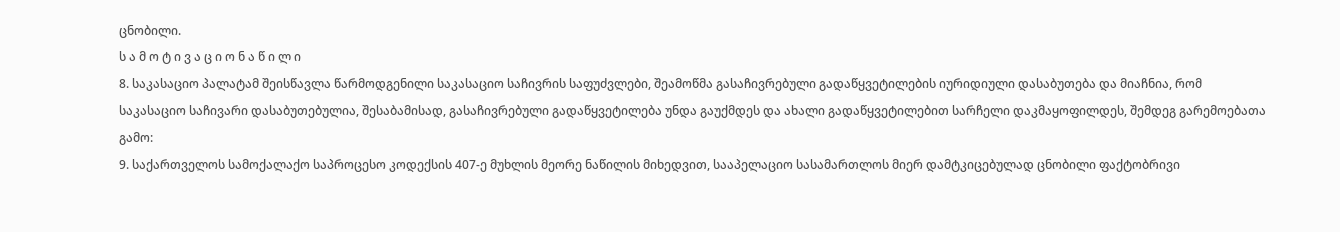ცნობილი.
ს ა მ ო ტ ი ვ ა ც ი ო ნ ა წ ი ლ ი
8. საკასაციო პალატამ შეისწავლა წარმოდგენილი საკასაციო საჩივრის საფუძვლები, შეამოწმა გასაჩივრებული გადაწყვეტილების იურიდიული დასაბუთება და მიაჩნია, რომ საკასაციო საჩივარი დასაბუთებულია, შესაბამისად, გასაჩივრებული გადაწყვეტილება უნდა გაუქმდეს და ახალი გადაწყვეტილებით სარჩელი დაკმაყოფილდეს, შემდეგ გარემოებათა გამო:
9. საქართველოს სამოქალაქო საპროცესო კოდექსის 407-ე მუხლის მეორე ნაწილის მიხედვით, სააპელაციო სასამართლოს მიერ დამტკიცებულად ცნობილი ფაქტობრივი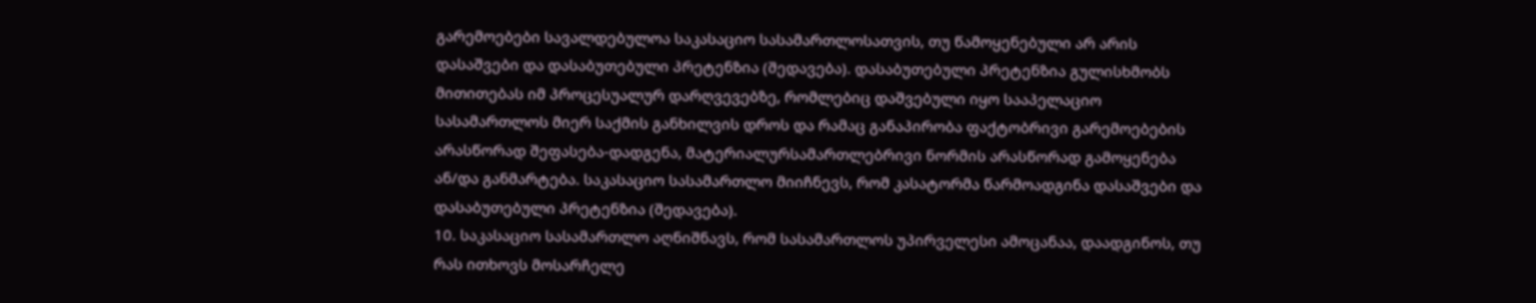გარემოებები სავალდებულოა საკასაციო სასამართლოსათვის, თუ წამოყენებული არ არის დასაშვები და დასაბუთებული პრეტენზია (შედავება). დასაბუთებული პრეტენზია გულისხმობს მითითებას იმ პროცესუალურ დარღვევებზე, რომლებიც დაშვებული იყო სააპელაციო სასამართლოს მიერ საქმის განხილვის დროს და რამაც განაპირობა ფაქტობრივი გარემოებების არასწორად შეფასება-დადგენა, მატერიალურსამართლებრივი ნორმის არასწორად გამოყენება ან/და განმარტება. საკასაციო სასამართლო მიიჩნევს, რომ კასატორმა წარმოადგინა დასაშვები და დასაბუთებული პრეტენზია (შედავება).
10. საკასაციო სასამართლო აღნიშნავს, რომ სასამართლოს უპირველესი ამოცანაა, დაადგინოს, თუ რას ითხოვს მოსარჩელე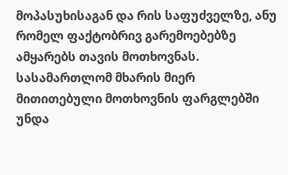მოპასუხისაგან და რის საფუძველზე, ანუ რომელ ფაქტობრივ გარემოებებზე ამყარებს თავის მოთხოვნას. სასამართლომ მხარის მიერ მითითებული მოთხოვნის ფარგლებში უნდა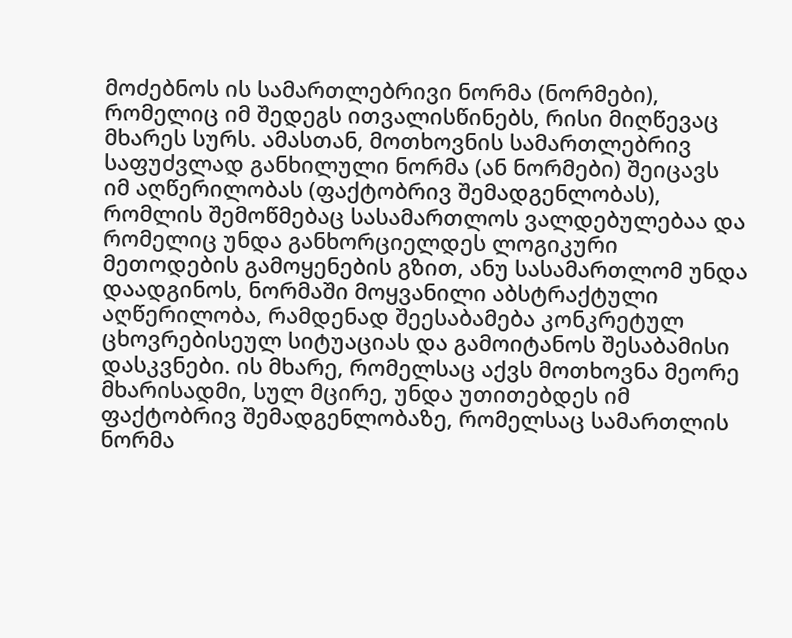მოძებნოს ის სამართლებრივი ნორმა (ნორმები), რომელიც იმ შედეგს ითვალისწინებს, რისი მიღწევაც მხარეს სურს. ამასთან, მოთხოვნის სამართლებრივ საფუძვლად განხილული ნორმა (ან ნორმები) შეიცავს იმ აღწერილობას (ფაქტობრივ შემადგენლობას), რომლის შემოწმებაც სასამართლოს ვალდებულებაა და რომელიც უნდა განხორციელდეს ლოგიკური მეთოდების გამოყენების გზით, ანუ სასამართლომ უნდა დაადგინოს, ნორმაში მოყვანილი აბსტრაქტული აღწერილობა, რამდენად შეესაბამება კონკრეტულ ცხოვრებისეულ სიტუაციას და გამოიტანოს შესაბამისი დასკვნები. ის მხარე, რომელსაც აქვს მოთხოვნა მეორე მხარისადმი, სულ მცირე, უნდა უთითებდეს იმ ფაქტობრივ შემადგენლობაზე, რომელსაც სამართლის ნორმა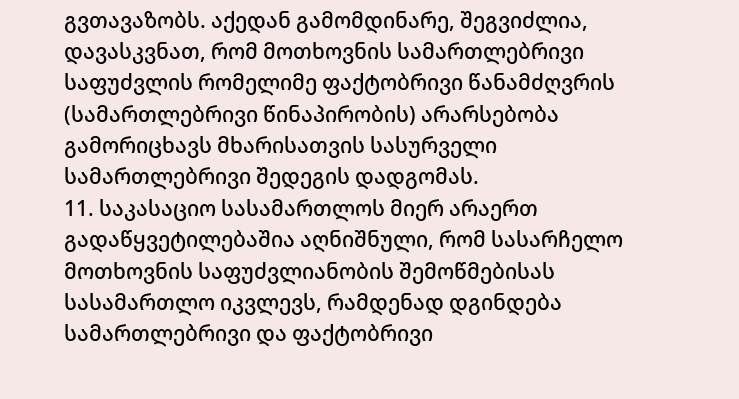გვთავაზობს. აქედან გამომდინარე, შეგვიძლია, დავასკვნათ, რომ მოთხოვნის სამართლებრივი საფუძვლის რომელიმე ფაქტობრივი წანამძღვრის (სამართლებრივი წინაპირობის) არარსებობა გამორიცხავს მხარისათვის სასურველი სამართლებრივი შედეგის დადგომას.
11. საკასაციო სასამართლოს მიერ არაერთ გადაწყვეტილებაშია აღნიშნული, რომ სასარჩელო მოთხოვნის საფუძვლიანობის შემოწმებისას სასამართლო იკვლევს, რამდენად დგინდება სამართლებრივი და ფაქტობრივი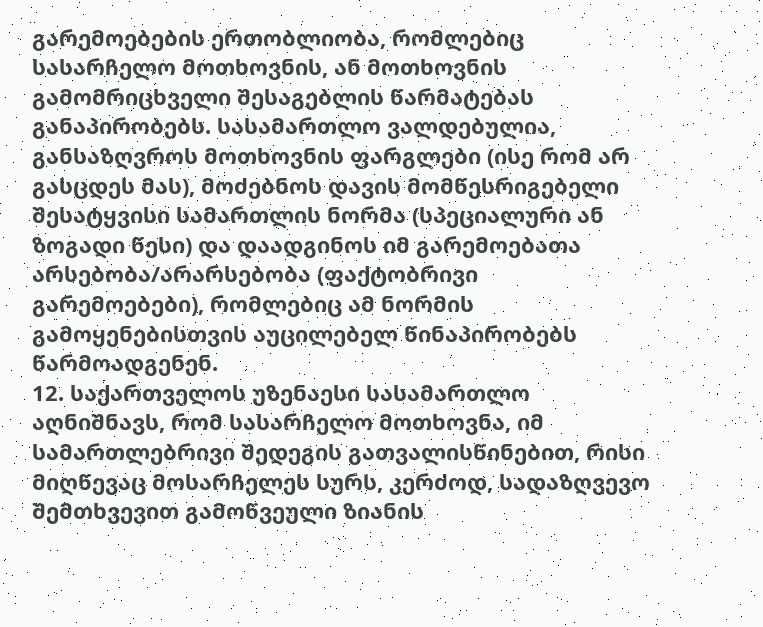გარემოებების ერთობლიობა, რომლებიც სასარჩელო მოთხოვნის, ან მოთხოვნის გამომრიცხველი შესაგებლის წარმატებას განაპირობებს. სასამართლო ვალდებულია, განსაზღვროს მოთხოვნის ფარგლები (ისე რომ არ გასცდეს მას), მოძებნოს დავის მომწესრიგებელი შესატყვისი სამართლის ნორმა (სპეციალური ან ზოგადი წესი) და დაადგინოს იმ გარემოებათა არსებობა/არარსებობა (ფაქტობრივი გარემოებები), რომლებიც ამ ნორმის გამოყენებისთვის აუცილებელ წინაპირობებს წარმოადგენენ.
12. საქართველოს უზენაესი სასამართლო აღნიშნავს, რომ სასარჩელო მოთხოვნა, იმ სამართლებრივი შედეგის გათვალისწინებით, რისი მიღწევაც მოსარჩელეს სურს, კერძოდ, სადაზღვევო შემთხვევით გამოწვეული ზიანის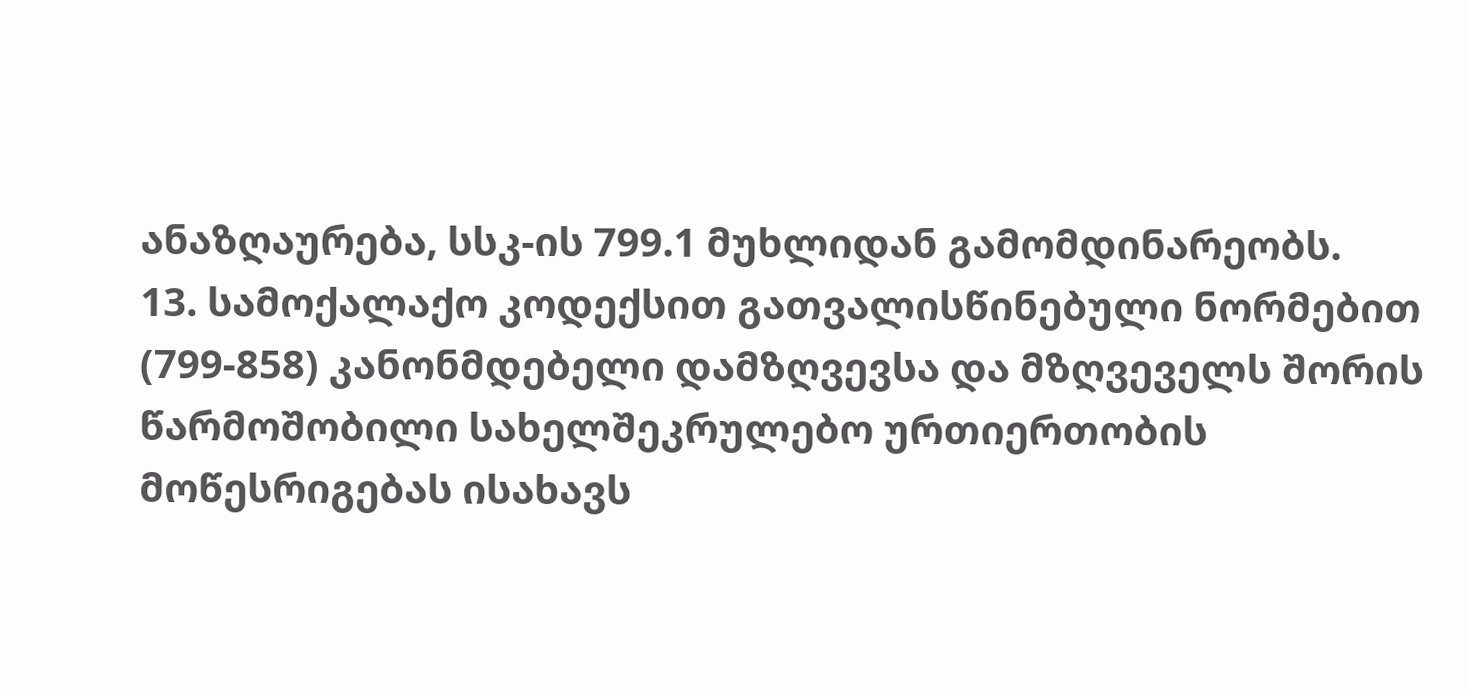ანაზღაურება, სსკ-ის 799.1 მუხლიდან გამომდინარეობს.
13. სამოქალაქო კოდექსით გათვალისწინებული ნორმებით (799-858) კანონმდებელი დამზღვევსა და მზღვეველს შორის წარმოშობილი სახელშეკრულებო ურთიერთობის მოწესრიგებას ისახავს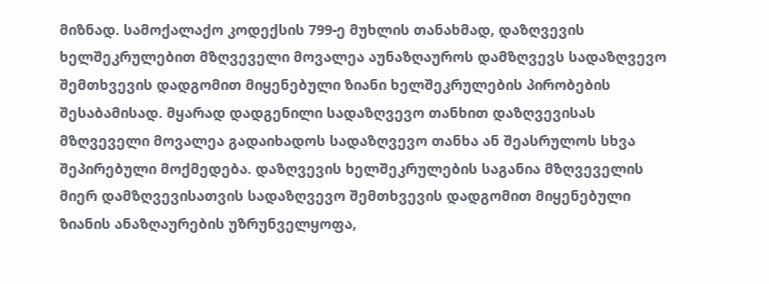მიზნად. სამოქალაქო კოდექსის 799-ე მუხლის თანახმად, დაზღვევის ხელშეკრულებით მზღვეველი მოვალეა აუნაზღაუროს დამზღვევს სადაზღვევო შემთხვევის დადგომით მიყენებული ზიანი ხელშეკრულების პირობების შესაბამისად. მყარად დადგენილი სადაზღვევო თანხით დაზღვევისას მზღვეველი მოვალეა გადაიხადოს სადაზღვევო თანხა ან შეასრულოს სხვა შეპირებული მოქმედება. დაზღვევის ხელშეკრულების საგანია მზღვეველის მიერ დამზღვევისათვის სადაზღვევო შემთხვევის დადგომით მიყენებული ზიანის ანაზღაურების უზრუნველყოფა,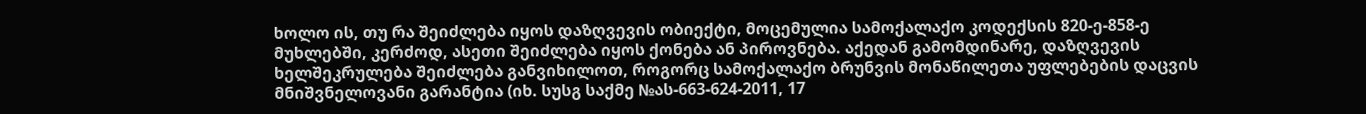ხოლო ის, თუ რა შეიძლება იყოს დაზღვევის ობიექტი, მოცემულია სამოქალაქო კოდექსის 820-ე-858-ე მუხლებში, კერძოდ, ასეთი შეიძლება იყოს ქონება ან პიროვნება. აქედან გამომდინარე, დაზღვევის ხელშეკრულება შეიძლება განვიხილოთ, როგორც სამოქალაქო ბრუნვის მონაწილეთა უფლებების დაცვის მნიშვნელოვანი გარანტია (იხ. სუსგ საქმე №ას-663-624-2011, 17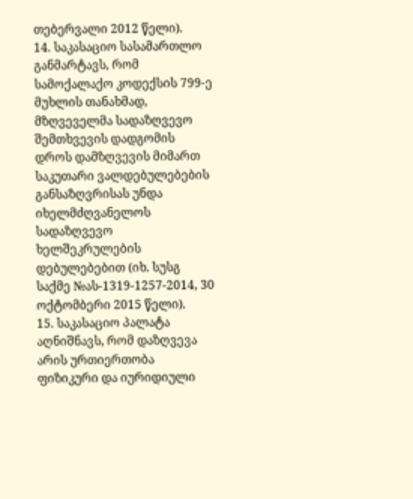თებერვალი 2012 წელი).
14. საკასაციო სასამართლო განმარტავს, რომ სამოქალაქო კოდექსის 799-ე მუხლის თანახმად, მზღვეველმა სადაზღვევო შემთხვევის დადგომის დროს დამზღვევის მიმართ საკუთარი ვალდებულებების განსაზღვრისას უნდა იხელმძღვანელოს სადაზღვევო ხელშეკრულების დებულებებით (იხ. სუსგ საქმე №ას-1319-1257-2014, 30 ოქტომბერი 2015 წელი).
15. საკასაციო პალატა აღნიშნავს, რომ დაზღვევა არის ურთიერთობა ფიზიკური და იურიდიული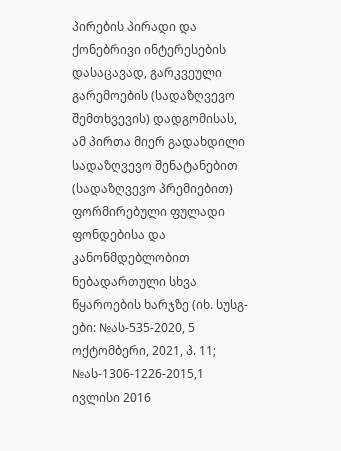პირების პირადი და ქონებრივი ინტერესების დასაცავად, გარკვეული გარემოების (სადაზღვევო შემთხვევის) დადგომისას, ამ პირთა მიერ გადახდილი სადაზღვევო შენატანებით (სადაზღვევო პრემიებით) ფორმირებული ფულადი ფონდებისა და კანონმდებლობით ნებადართული სხვა წყაროების ხარჯზე (იხ. სუსგ-ები: №ას-535-2020, 5 ოქტომბერი, 2021, პ. 11; №ას-1306-1226-2015,1 ივლისი 2016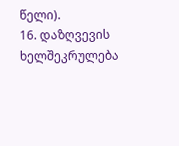წელი).
16. დაზღვევის ხელშეკრულება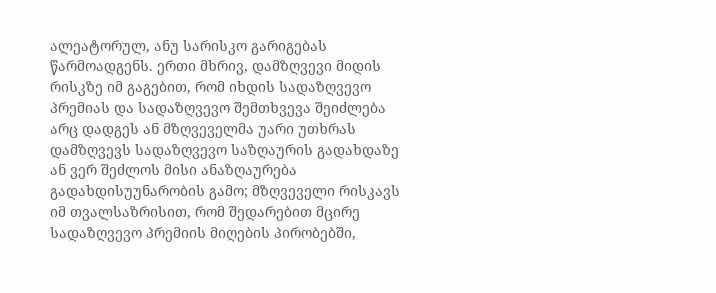ალეატორულ, ანუ სარისკო გარიგებას წარმოადგენს. ერთი მხრივ, დამზღვევი მიდის რისკზე იმ გაგებით, რომ იხდის სადაზღვევო პრემიას და სადაზღვევო შემთხვევა შეიძლება არც დადგეს ან მზღვეველმა უარი უთხრას დამზღვევს სადაზღვევო საზღაურის გადახდაზე ან ვერ შეძლოს მისი ანაზღაურება გადახდისუუნარობის გამო; მზღვეველი რისკავს იმ თვალსაზრისით, რომ შედარებით მცირე სადაზღვევო პრემიის მიღების პირობებში,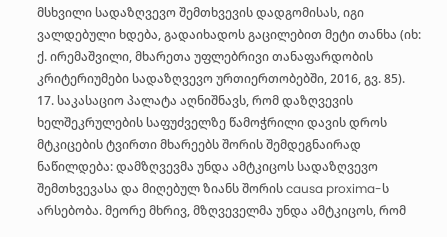მსხვილი სადაზღვევო შემთხვევის დადგომისას, იგი ვალდებული ხდება, გადაიხადოს გაცილებით მეტი თანხა (იხ: ქ. ირემაშვილი, მხარეთა უფლებრივი თანაფარდობის კრიტერიუმები სადაზღვევო ურთიერთობებში, 2016, გვ. 85).
17. საკასაციო პალატა აღნიშნავს, რომ დაზღვევის ხელშეკრულების საფუძველზე წამოჭრილი დავის დროს მტკიცების ტვირთი მხარეებს შორის შემდეგნაირად ნაწილდება: დამზღვევმა უნდა ამტკიცოს სადაზღვევო შემთხვევასა და მიღებულ ზიანს შორის causa proxima-ს არსებობა. მეორე მხრივ, მზღვეველმა უნდა ამტკიცოს, რომ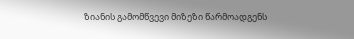ზიანის გამომწვევი მიზეზი წარმოადგენს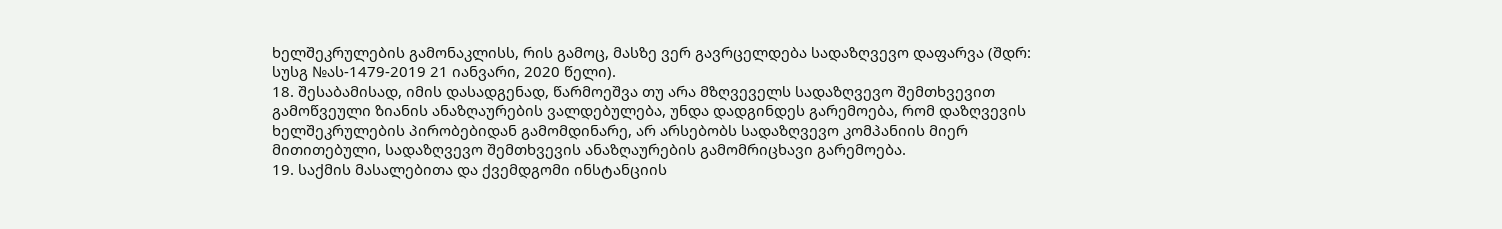ხელშეკრულების გამონაკლისს, რის გამოც, მასზე ვერ გავრცელდება სადაზღვევო დაფარვა (შდრ: სუსგ №ას-1479-2019 21 იანვარი, 2020 წელი).
18. შესაბამისად, იმის დასადგენად, წარმოეშვა თუ არა მზღვეველს სადაზღვევო შემთხვევით გამოწვეული ზიანის ანაზღაურების ვალდებულება, უნდა დადგინდეს გარემოება, რომ დაზღვევის ხელშეკრულების პირობებიდან გამომდინარე, არ არსებობს სადაზღვევო კომპანიის მიერ მითითებული, სადაზღვევო შემთხვევის ანაზღაურების გამომრიცხავი გარემოება.
19. საქმის მასალებითა და ქვემდგომი ინსტანციის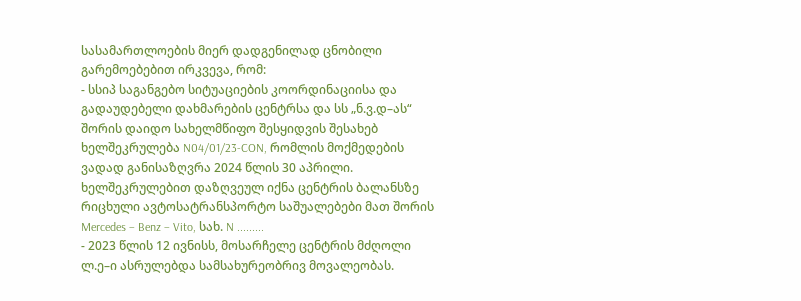სასამართლოების მიერ დადგენილად ცნობილი გარემოებებით ირკვევა, რომ:
- სსიპ საგანგებო სიტუაციების კოორდინაციისა და გადაუდებელი დახმარების ცენტრსა და სს „ნ.ვ.დ–ას“ შორის დაიდო სახელმწიფო შესყიდვის შესახებ ხელშეკრულება N04/01/23-CON, რომლის მოქმედების ვადად განისაზღვრა 2024 წლის 30 აპრილი. ხელშეკრულებით დაზღვეულ იქნა ცენტრის ბალანსზე რიცხული ავტოსატრანსპორტო საშუალებები მათ შორის Mercedes – Benz – Vito, სახ. N .........
- 2023 წლის 12 ივნისს, მოსარჩელე ცენტრის მძღოლი ლ.ე–ი ასრულებდა სამსახურეობრივ მოვალეობას.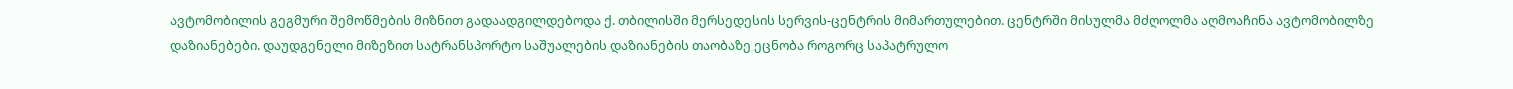ავტომობილის გეგმური შემოწმების მიზნით გადაადგილდებოდა ქ. თბილისში მერსედესის სერვის-ცენტრის მიმართულებით. ცენტრში მისულმა მძღოლმა აღმოაჩინა ავტომობილზე დაზიანებები. დაუდგენელი მიზეზით სატრანსპორტო საშუალების დაზიანების თაობაზე ეცნობა როგორც საპატრულო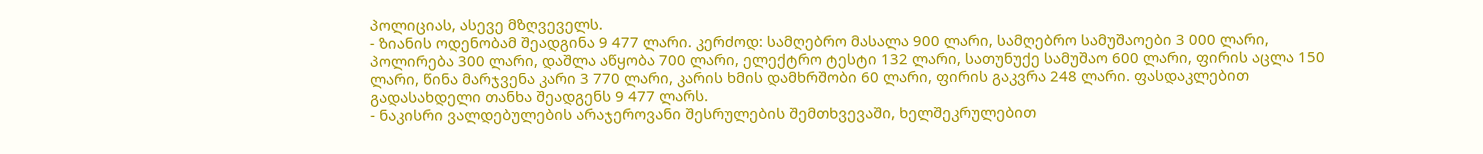პოლიციას, ასევე მზღვეველს.
- ზიანის ოდენობამ შეადგინა 9 477 ლარი. კერძოდ: სამღებრო მასალა 900 ლარი, სამღებრო სამუშაოები 3 000 ლარი, პოლირება 300 ლარი, დაშლა აწყობა 700 ლარი, ელექტრო ტესტი 132 ლარი, სათუნუქე სამუშაო 600 ლარი, ფირის აცლა 150 ლარი, წინა მარჯვენა კარი 3 770 ლარი, კარის ხმის დამხრშობი 60 ლარი, ფირის გაკვრა 248 ლარი. ფასდაკლებით გადასახდელი თანხა შეადგენს 9 477 ლარს.
- ნაკისრი ვალდებულების არაჯეროვანი შესრულების შემთხვევაში, ხელშეკრულებით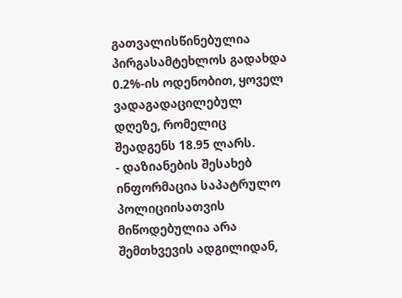გათვალისწინებულია პირგასამტეხლოს გადახდა 0.2%-ის ოდენობით, ყოველ ვადაგადაცილებულ დღეზე, რომელიც შეადგენს 18.95 ლარს.
- დაზიანების შესახებ ინფორმაცია საპატრულო პოლიციისათვის მიწოდებულია არა შემთხვევის ადგილიდან,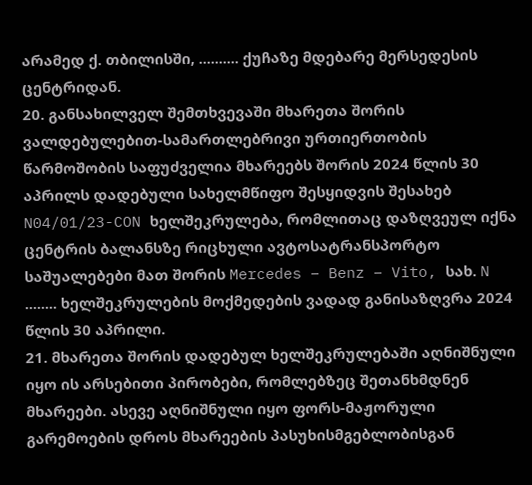არამედ ქ. თბილისში, .......... ქუჩაზე მდებარე მერსედესის ცენტრიდან.
20. განსახილველ შემთხვევაში მხარეთა შორის ვალდებულებით-სამართლებრივი ურთიერთობის წარმოშობის საფუძველია მხარეებს შორის 2024 წლის 30 აპრილს დადებული სახელმწიფო შესყიდვის შესახებ N04/01/23-CON ხელშეკრულება, რომლითაც დაზღვეულ იქნა ცენტრის ბალანსზე რიცხული ავტოსატრანსპორტო საშუალებები მათ შორის Mercedes – Benz – Vito, სახ. N ........ ხელშეკრულების მოქმედების ვადად განისაზღვრა 2024 წლის 30 აპრილი.
21. მხარეთა შორის დადებულ ხელშეკრულებაში აღნიშნული იყო ის არსებითი პირობები, რომლებზეც შეთანხმდნენ მხარეები. ასევე აღნიშნული იყო ფორს-მაჟორული გარემოების დროს მხარეების პასუხისმგებლობისგან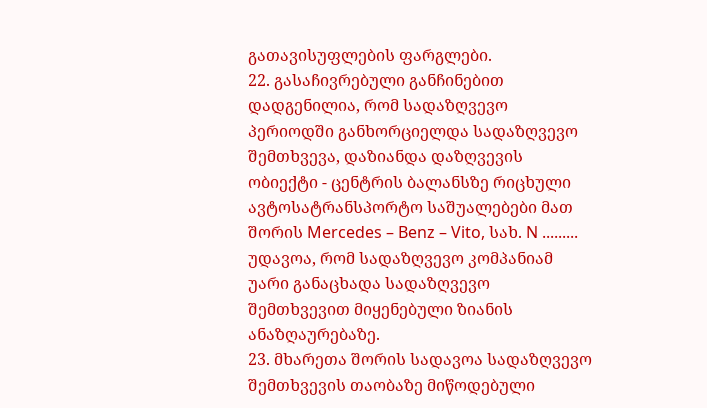გათავისუფლების ფარგლები.
22. გასაჩივრებული განჩინებით დადგენილია, რომ სადაზღვევო პერიოდში განხორციელდა სადაზღვევო შემთხვევა, დაზიანდა დაზღვევის ობიექტი - ცენტრის ბალანსზე რიცხული ავტოსატრანსპორტო საშუალებები მათ შორის Mercedes – Benz – Vito, სახ. N ......... უდავოა, რომ სადაზღვევო კომპანიამ უარი განაცხადა სადაზღვევო შემთხვევით მიყენებული ზიანის ანაზღაურებაზე.
23. მხარეთა შორის სადავოა სადაზღვევო შემთხვევის თაობაზე მიწოდებული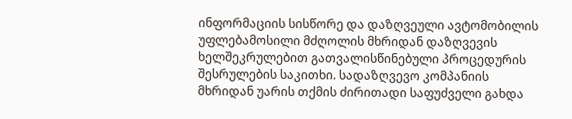ინფორმაციის სისწორე და დაზღვეული ავტომობილის უფლებამოსილი მძღოლის მხრიდან დაზღვევის ხელშეკრულებით გათვალისწინებული პროცედურის შესრულების საკითხი. სადაზღვევო კომპანიის მხრიდან უარის თქმის ძირითადი საფუძველი გახდა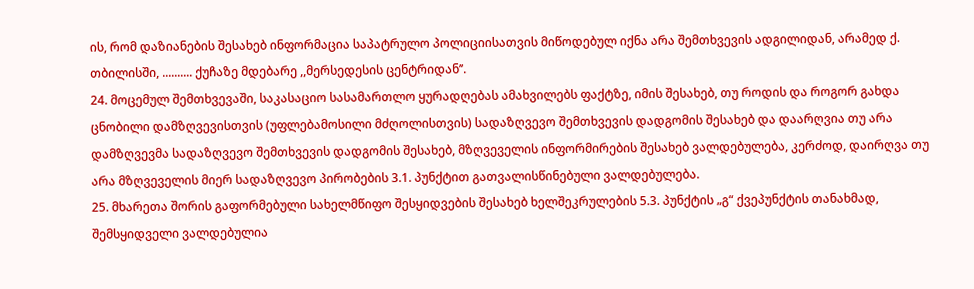ის, რომ დაზიანების შესახებ ინფორმაცია საპატრულო პოლიციისათვის მიწოდებულ იქნა არა შემთხვევის ადგილიდან, არამედ ქ. თბილისში, .......... ქუჩაზე მდებარე ,,მერსედესის ცენტრიდან’’.
24. მოცემულ შემთხვევაში, საკასაციო სასამართლო ყურადღებას ამახვილებს ფაქტზე, იმის შესახებ, თუ როდის და როგორ გახდა ცნობილი დამზღვევისთვის (უფლებამოსილი მძღოლისთვის) სადაზღვევო შემთხვევის დადგომის შესახებ და დაარღვია თუ არა დამზღვევმა სადაზღვევო შემთხვევის დადგომის შესახებ, მზღვეველის ინფორმირების შესახებ ვალდებულება, კერძოდ, დაირღვა თუ არა მზღვეველის მიერ სადაზღვევო პირობების 3.1. პუნქტით გათვალისწინებული ვალდებულება.
25. მხარეთა შორის გაფორმებული სახელმწიფო შესყიდვების შესახებ ხელშეკრულების 5.3. პუნქტის „გ“ ქვეპუნქტის თანახმად, შემსყიდველი ვალდებულია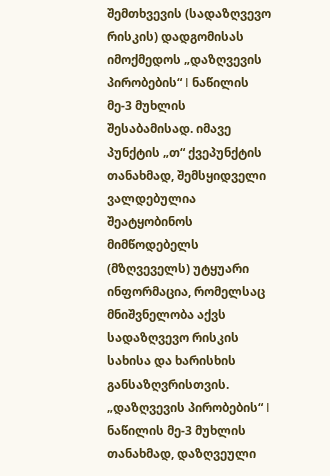შემთხვევის (სადაზღვევო რისკის) დადგომისას იმოქმედოს „დაზღვევის პირობების“ I ნაწილის მე-3 მუხლის შესაბამისად. იმავე პუნქტის „თ“ ქვეპუნქტის თანახმად, შემსყიდველი ვალდებულია შეატყობინოს მიმწოდებელს (მზღვეველს) უტყუარი ინფორმაცია, რომელსაც მნიშვნელობა აქვს სადაზღვევო რისკის სახისა და ხარისხის განსაზღვრისთვის. „დაზღვევის პირობების“ I ნაწილის მე-3 მუხლის თანახმად, დაზღვეული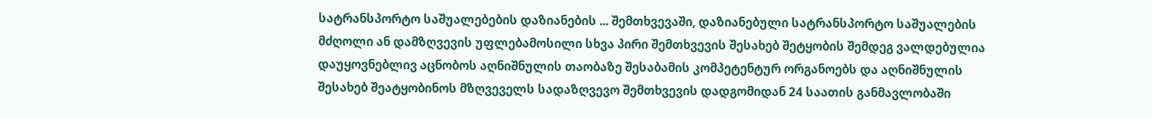სატრანსპორტო საშუალებების დაზიანების ... შემთხვევაში, დაზიანებული სატრანსპორტო საშუალების მძღოლი ან დამზღვევის უფლებამოსილი სხვა პირი შემთხვევის შესახებ შეტყობის შემდეგ ვალდებულია დაუყოვნებლივ აცნობოს აღნიშნულის თაობაზე შესაბამის კომპეტენტურ ორგანოებს და აღნიშნულის შესახებ შეატყობინოს მზღვეველს სადაზღვევო შემთხვევის დადგომიდან 24 საათის განმავლობაში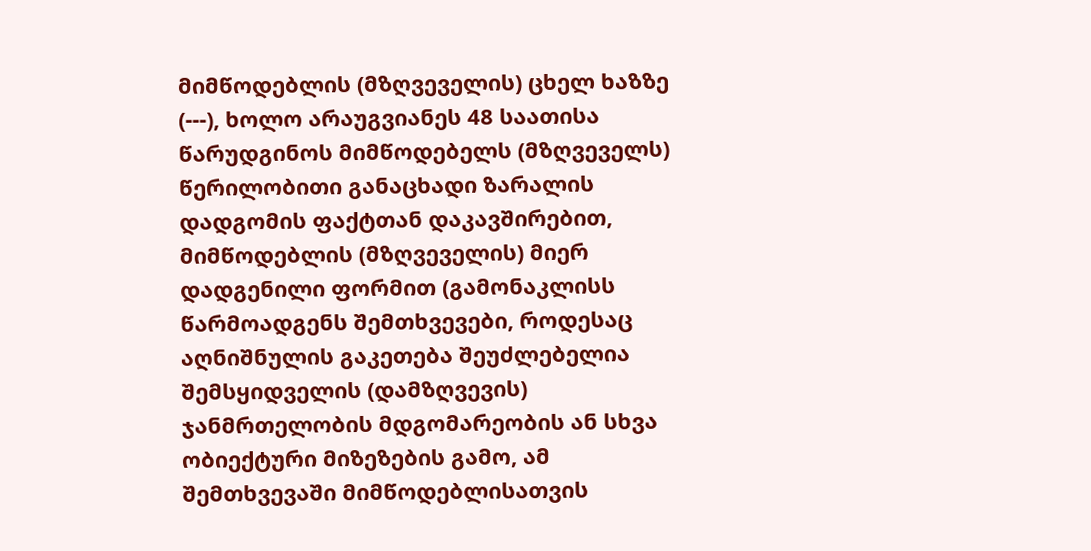მიმწოდებლის (მზღვეველის) ცხელ ხაზზე (---), ხოლო არაუგვიანეს 48 საათისა წარუდგინოს მიმწოდებელს (მზღვეველს) წერილობითი განაცხადი ზარალის დადგომის ფაქტთან დაკავშირებით, მიმწოდებლის (მზღვეველის) მიერ დადგენილი ფორმით (გამონაკლისს წარმოადგენს შემთხვევები, როდესაც აღნიშნულის გაკეთება შეუძლებელია შემსყიდველის (დამზღვევის) ჯანმრთელობის მდგომარეობის ან სხვა ობიექტური მიზეზების გამო, ამ შემთხვევაში მიმწოდებლისათვის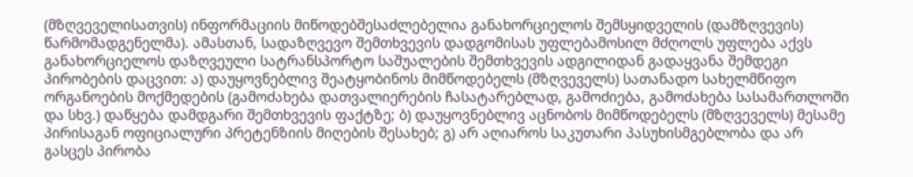(მზღვეველისათვის) ინფორმაციის მიწოდებშესაძლებელია განახორციელოს შემსყიდველის (დამზღვევის) წარმომადგენელმა). ამასთან, სადაზღვევო შემთხვევის დადგომისას უფლებამოსილ მძღოლს უფლება აქვს განახორციელოს დაზღვეული სატრანსპორტო საშუალების შემთხვევის ადგილიდან გადაყვანა შემდეგი პირობების დაცვით: ა) დაუყოვნებლივ შეატყობინოს მიმწოდებელს (მზღვეველს) სათანადო სახელმწიფო ორგანოების მოქმედების (გამოძახება დათვალიერების ჩასატარებლად, გამოძიება, გამოძახება სასამართლოში და სხვ.) დაწყება დამდგარი შემთხვევის ფაქტზე; ბ) დაუყოვნებლივ აცნობოს მიმწოდებელს (მზღვეველს) მესამე პირისაგან ოფიციალური პრეტენზიის მიღების შესახებ; გ) არ აღიაროს საკუთარი პასუხისმგებლობა და არ გასცეს პირობა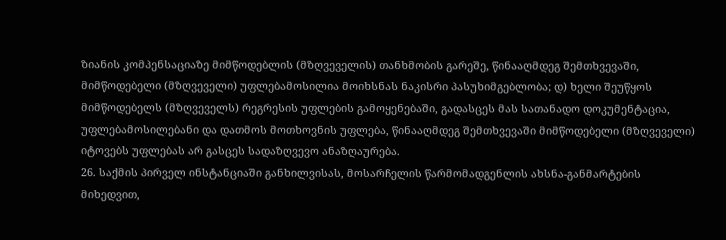ზიანის კომპენსაციაზე მიმწოდებლის (მზღვეველის) თანხმობის გარეშე, წინააღმდეგ შემთხვევაში, მიმწოდებელი (მზღვეველი) უფლებამოსილია მოიხსნას ნაკისრი პასუხიმგებლობა; დ) ხელი შეუწყოს მიმწოდებელს (მზღვეველს) რეგრესის უფლების გამოყენებაში, გადასცეს მას სათანადო დოკუმენტაცია, უფლებამოსილებანი და დათმოს მოთხოვნის უფლება, წინააღმდეგ შემთხვევაში მიმწოდებელი (მზღვეველი) იტოვებს უფლებას არ გასცეს სადაზღვევო ანაზღაურება.
26. საქმის პირველ ინსტანციაში განხილვისას, მოსარჩელის წარმომადგენლის ახსნა-განმარტების მიხედვით,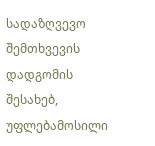სადაზღვევო შემთხვევის დადგომის შესახებ, უფლებამოსილი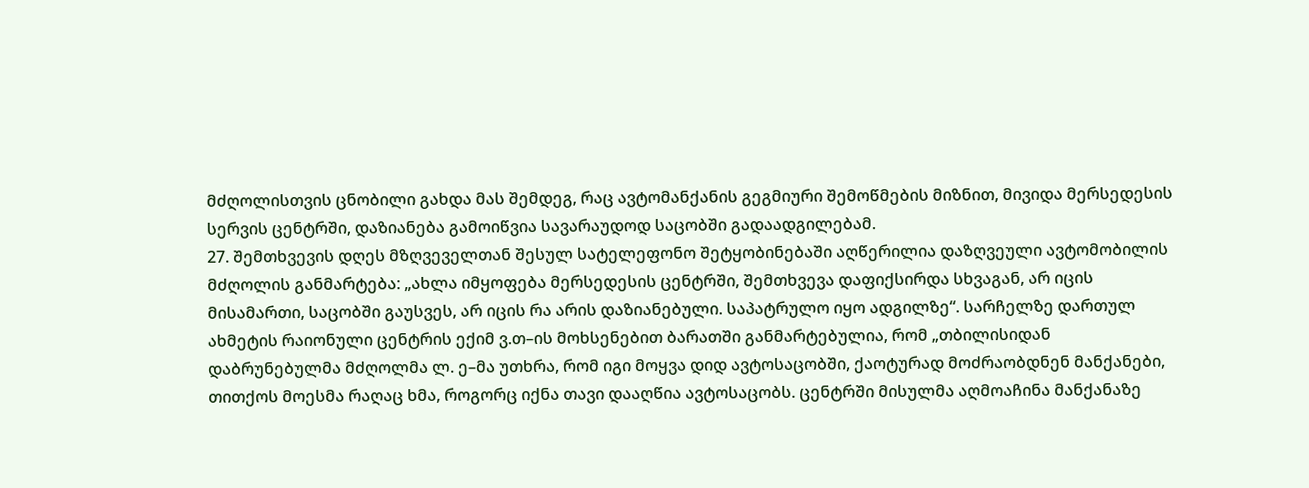მძღოლისთვის ცნობილი გახდა მას შემდეგ, რაც ავტომანქანის გეგმიური შემოწმების მიზნით, მივიდა მერსედესის სერვის ცენტრში, დაზიანება გამოიწვია სავარაუდოდ საცობში გადაადგილებამ.
27. შემთხვევის დღეს მზღვეველთან შესულ სატელეფონო შეტყობინებაში აღწერილია დაზღვეული ავტომობილის მძღოლის განმარტება: „ახლა იმყოფება მერსედესის ცენტრში, შემთხვევა დაფიქსირდა სხვაგან, არ იცის მისამართი, საცობში გაუსვეს, არ იცის რა არის დაზიანებული. საპატრულო იყო ადგილზე“. სარჩელზე დართულ ახმეტის რაიონული ცენტრის ექიმ ვ.თ–ის მოხსენებით ბარათში განმარტებულია, რომ „თბილისიდან დაბრუნებულმა მძღოლმა ლ. ე–მა უთხრა, რომ იგი მოყვა დიდ ავტოსაცობში, ქაოტურად მოძრაობდნენ მანქანები, თითქოს მოესმა რაღაც ხმა, როგორც იქნა თავი დააღწია ავტოსაცობს. ცენტრში მისულმა აღმოაჩინა მანქანაზე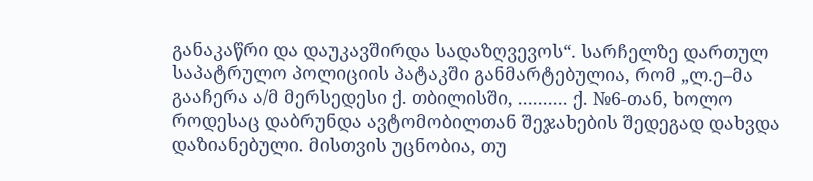განაკაწრი და დაუკავშირდა სადაზღვევოს“. სარჩელზე დართულ საპატრულო პოლიციის პატაკში განმარტებულია, რომ „ლ.ე–მა გააჩერა ა/მ მერსედესი ქ. თბილისში, .......... ქ. №6-თან, ხოლო როდესაც დაბრუნდა ავტომობილთან შეჯახების შედეგად დახვდა დაზიანებული. მისთვის უცნობია, თუ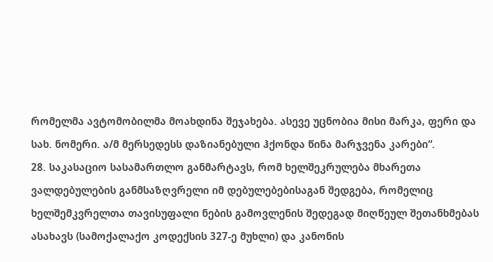რომელმა ავტომობილმა მოახდინა შეჯახება. ასევე უცნობია მისი მარკა, ფერი და სახ. ნომერი. ა/მ მერსედესს დაზიანებული ჰქონდა წინა მარჯვენა კარები“.
28. საკასაციო სასამართლო განმარტავს, რომ ხელშეკრულება მხარეთა ვალდებულების განმსაზღვრელი იმ დებულებებისაგან შედგება, რომელიც ხელშემკვრელთა თავისუფალი ნების გამოვლენის შედეგად მიღწეულ შეთანხმებას ასახავს (სამოქალაქო კოდექსის 327-ე მუხლი) და კანონის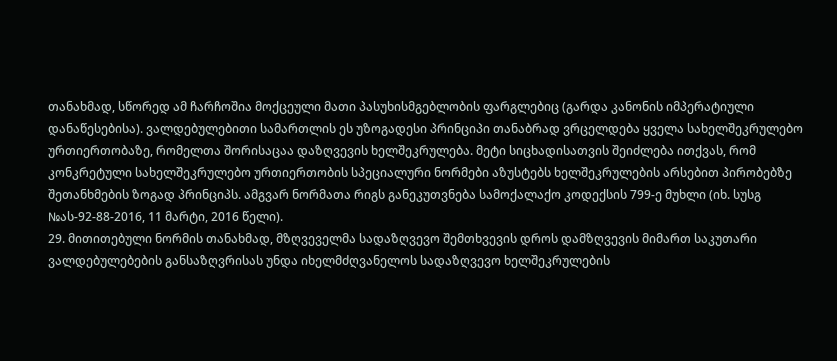თანახმად, სწორედ ამ ჩარჩოშია მოქცეული მათი პასუხისმგებლობის ფარგლებიც (გარდა კანონის იმპერატიული დანაწესებისა). ვალდებულებითი სამართლის ეს უზოგადესი პრინციპი თანაბრად ვრცელდება ყველა სახელშეკრულებო ურთიერთობაზე, რომელთა შორისაცაა დაზღვევის ხელშეკრულება. მეტი სიცხადისათვის შეიძლება ითქვას, რომ კონკრეტული სახელშეკრულებო ურთიერთობის სპეციალური ნორმები აზუსტებს ხელშეკრულების არსებით პირობებზე შეთანხმების ზოგად პრინციპს. ამგვარ ნორმათა რიგს განეკუთვნება სამოქალაქო კოდექსის 799-ე მუხლი (იხ. სუსგ №ას-92-88-2016, 11 მარტი, 2016 წელი).
29. მითითებული ნორმის თანახმად, მზღვეველმა სადაზღვევო შემთხვევის დროს დამზღვევის მიმართ საკუთარი ვალდებულებების განსაზღვრისას უნდა იხელმძღვანელოს სადაზღვევო ხელშეკრულების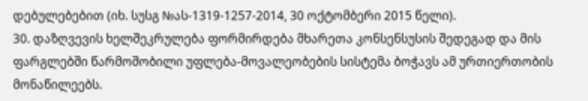დებულებებით (იხ. სუსგ №ას-1319-1257-2014, 30 ოქტომბერი 2015 წელი).
30. დაზღვევის ხელშეკრულება ფორმირდება მხარეთა კონსენსუსის შედეგად და მის ფარგლებში წარმოშობილი უფლება-მოვალეობების სისტემა ბოჭავს ამ ურთიერთობის მონაწილეებს.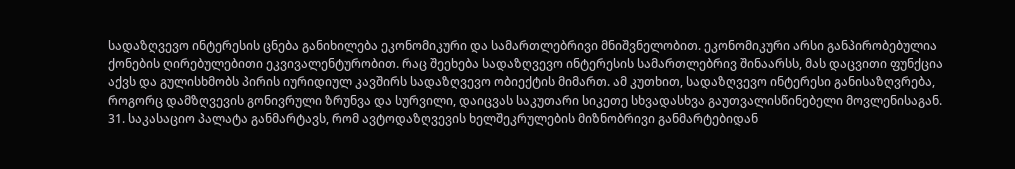სადაზღვევო ინტერესის ცნება განიხილება ეკონომიკური და სამართლებრივი მნიშვნელობით. ეკონომიკური არსი განპირობებულია ქონების ღირებულებითი ეკვივალენტურობით. რაც შეეხება სადაზღვევო ინტერესის სამართლებრივ შინაარსს, მას დაცვითი ფუნქცია აქვს და გულისხმობს პირის იურიდიულ კავშირს სადაზღვევო ობიექტის მიმართ. ამ კუთხით, სადაზღვევო ინტერესი განისაზღვრება, როგორც დამზღვევის გონივრული ზრუნვა და სურვილი, დაიცვას საკუთარი სიკეთე სხვადასხვა გაუთვალისწინებელი მოვლენისაგან.
31. საკასაციო პალატა განმარტავს, რომ ავტოდაზღვევის ხელშეკრულების მიზნობრივი განმარტებიდან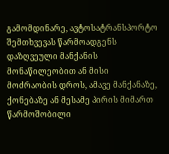გამომდინარე, ავტოსატრანსპორტო შემთხვევას წარმოადგენს დაზღვეული მანქანის მონაწილეობით ან მისი მოძრაობის დროს, ამავე მანქანაზე, ქონებაზე ან მესამე პირის მიმართ წარმოშობილი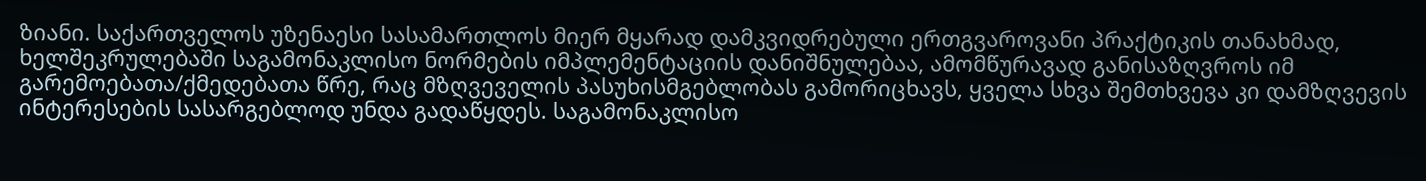ზიანი. საქართველოს უზენაესი სასამართლოს მიერ მყარად დამკვიდრებული ერთგვაროვანი პრაქტიკის თანახმად, ხელშეკრულებაში საგამონაკლისო ნორმების იმპლემენტაციის დანიშნულებაა, ამომწურავად განისაზღვროს იმ გარემოებათა/ქმედებათა წრე, რაც მზღვეველის პასუხისმგებლობას გამორიცხავს, ყველა სხვა შემთხვევა კი დამზღვევის ინტერესების სასარგებლოდ უნდა გადაწყდეს. საგამონაკლისო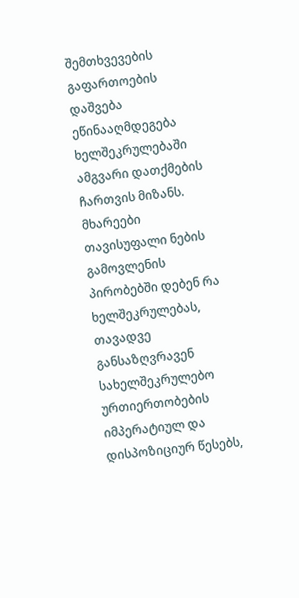შემთხვევების გაფართოების დაშვება ეწინააღმდეგება ხელშეკრულებაში ამგვარი დათქმების ჩართვის მიზანს. მხარეები თავისუფალი ნების გამოვლენის პირობებში დებენ რა ხელშეკრულებას, თავადვე განსაზღვრავენ სახელშეკრულებო ურთიერთობების იმპერატიულ და დისპოზიციურ წესებს,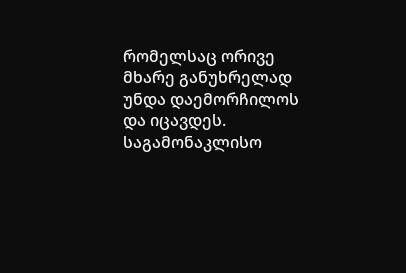რომელსაც ორივე მხარე განუხრელად უნდა დაემორჩილოს და იცავდეს. საგამონაკლისო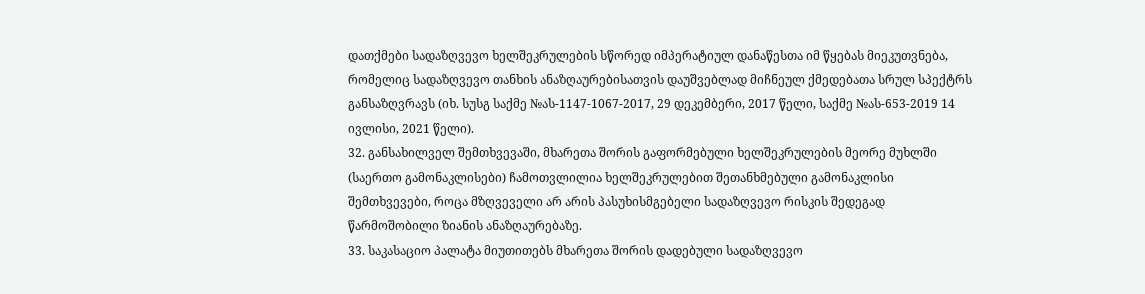დათქმები სადაზღვევო ხელშეკრულების სწორედ იმპერატიულ დანაწესთა იმ წყებას მიეკუთვნება, რომელიც სადაზღვევო თანხის ანაზღაურებისათვის დაუშვებლად მიჩნეულ ქმედებათა სრულ სპექტრს განსაზღვრავს (იხ. სუსგ საქმე №ას-1147-1067-2017, 29 დეკემბერი, 2017 წელი, საქმე №ას-653-2019 14 ივლისი, 2021 წელი).
32. განსახილველ შემთხვევაში, მხარეთა შორის გაფორმებული ხელშეკრულების მეორე მუხლში (საერთო გამონაკლისები) ჩამოთვლილია ხელშეკრულებით შეთანხმებული გამონაკლისი შემთხვევები, როცა მზღვეველი არ არის პასუხისმგებელი სადაზღვევო რისკის შედეგად წარმოშობილი ზიანის ანაზღაურებაზე.
33. საკასაციო პალატა მიუთითებს მხარეთა შორის დადებული სადაზღვევო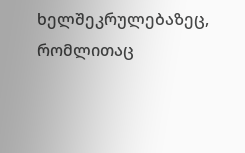ხელშეკრულებაზეც, რომლითაც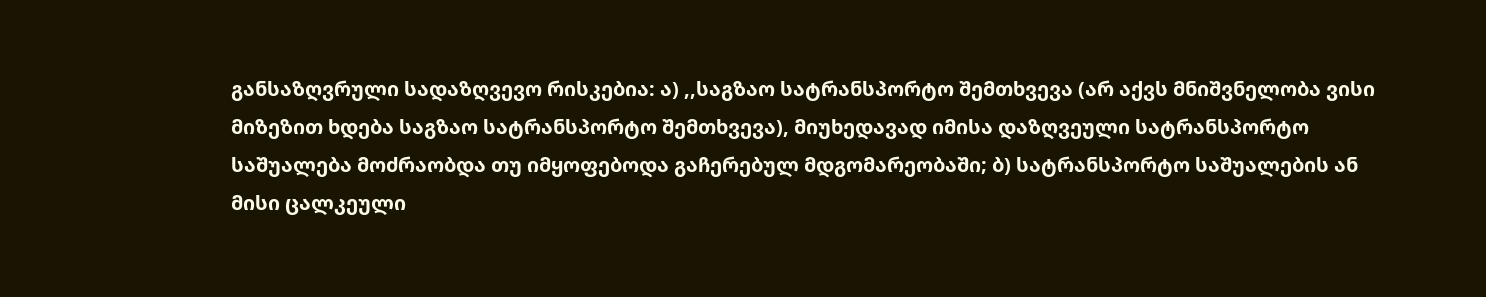განსაზღვრული სადაზღვევო რისკებია: ა) ,,საგზაო სატრანსპორტო შემთხვევა (არ აქვს მნიშვნელობა ვისი მიზეზით ხდება საგზაო სატრანსპორტო შემთხვევა), მიუხედავად იმისა დაზღვეული სატრანსპორტო საშუალება მოძრაობდა თუ იმყოფებოდა გაჩერებულ მდგომარეობაში; ბ) სატრანსპორტო საშუალების ან მისი ცალკეული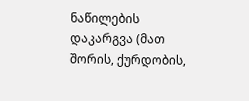ნაწილების დაკარგვა (მათ შორის, ქურდობის,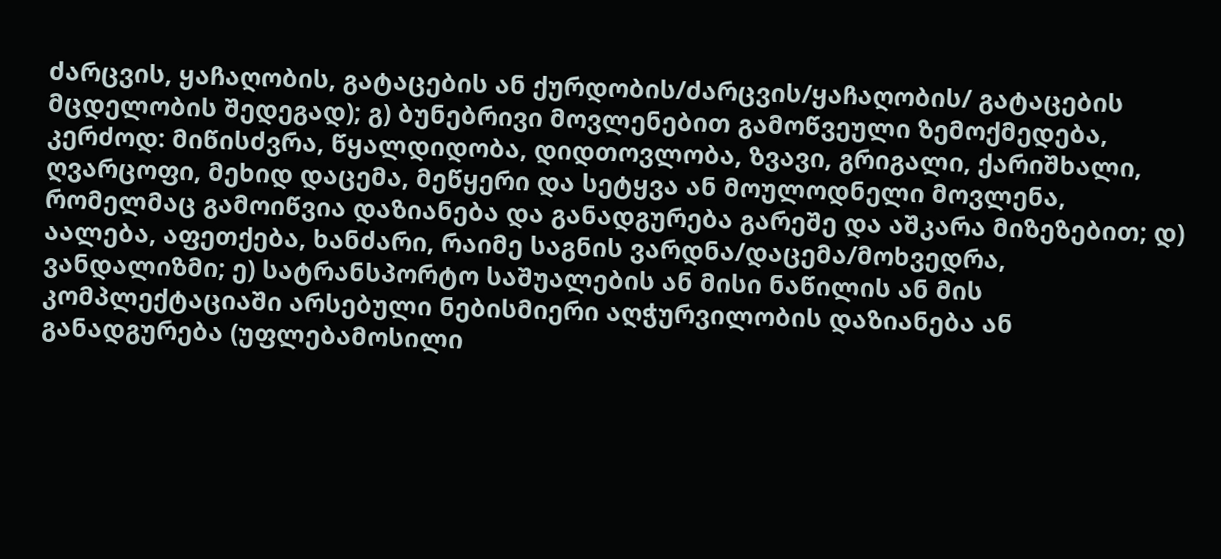ძარცვის, ყაჩაღობის, გატაცების ან ქურდობის/ძარცვის/ყაჩაღობის/ გატაცების მცდელობის შედეგად); გ) ბუნებრივი მოვლენებით გამოწვეული ზემოქმედება, კერძოდ: მიწისძვრა, წყალდიდობა, დიდთოვლობა, ზვავი, გრიგალი, ქარიშხალი, ღვარცოფი, მეხიდ დაცემა, მეწყერი და სეტყვა ან მოულოდნელი მოვლენა, რომელმაც გამოიწვია დაზიანება და განადგურება გარეშე და აშკარა მიზეზებით; დ) აალება, აფეთქება, ხანძარი, რაიმე საგნის ვარდნა/დაცემა/მოხვედრა, ვანდალიზმი; ე) სატრანსპორტო საშუალების ან მისი ნაწილის ან მის კომპლექტაციაში არსებული ნებისმიერი აღჭურვილობის დაზიანება ან განადგურება (უფლებამოსილი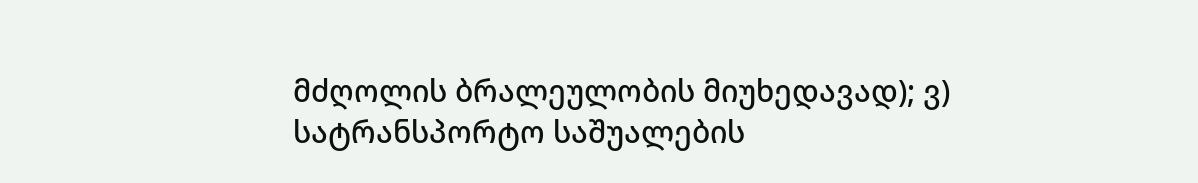მძღოლის ბრალეულობის მიუხედავად); ვ) სატრანსპორტო საშუალების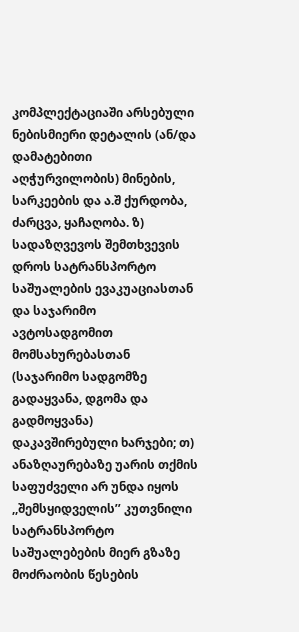კომპლექტაციაში არსებული ნებისმიერი დეტალის (ან/და დამატებითი აღჭურვილობის) მინების, სარკეების და ა.შ ქურდობა, ძარცვა, ყაჩაღობა. ზ) სადაზღვევოს შემთხვევის დროს სატრანსპორტო საშუალების ევაკუაციასთან და საჯარიმო ავტოსადგომით მომსახურებასთან (საჯარიმო სადგომზე გადაყვანა, დგომა და გადმოყვანა) დაკავშირებული ხარჯები; თ) ანაზღაურებაზე უარის თქმის საფუძველი არ უნდა იყოს ,,შემსყიდველის’’ კუთვნილი სატრანსპორტო საშუალებების მიერ გზაზე მოძრაობის წესების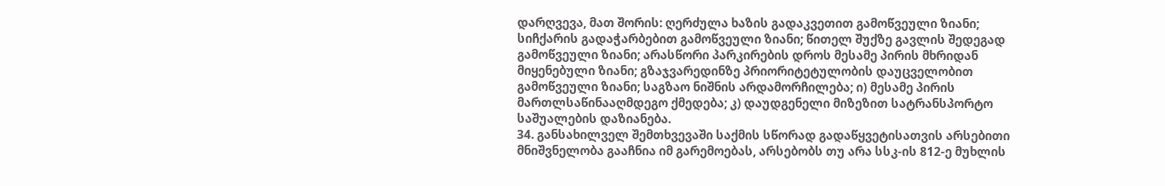დარღვევა, მათ შორის: ღერძულა ხაზის გადაკვეთით გამოწვეული ზიანი; სიჩქარის გადაჭარბებით გამოწვეული ზიანი; წითელ შუქზე გავლის შედეგად გამოწვეული ზიანი; არასწორი პარკირების დროს მესამე პირის მხრიდან მიყენებული ზიანი; გზაჯვარედინზე პრიორიტეტულობის დაუცველობით გამოწვეული ზიანი; საგზაო ნიშნის არდამორჩილება; ი) მესამე პირის მართლსაწინააღმდეგო ქმედება; კ) დაუდგენელი მიზეზით სატრანსპორტო საშუალების დაზიანება.
34. განსახილველ შემთხვევაში საქმის სწორად გადაწყვეტისათვის არსებითი მნიშვნელობა გააჩნია იმ გარემოებას, არსებობს თუ არა სსკ-ის 812-ე მუხლის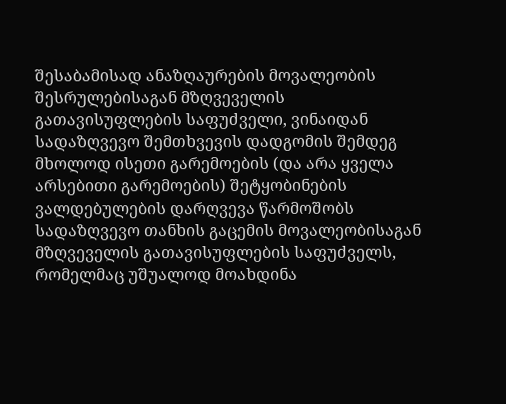შესაბამისად ანაზღაურების მოვალეობის შესრულებისაგან მზღვეველის გათავისუფლების საფუძველი, ვინაიდან სადაზღვევო შემთხვევის დადგომის შემდეგ მხოლოდ ისეთი გარემოების (და არა ყველა არსებითი გარემოების) შეტყობინების ვალდებულების დარღვევა წარმოშობს სადაზღვევო თანხის გაცემის მოვალეობისაგან მზღვეველის გათავისუფლების საფუძველს, რომელმაც უშუალოდ მოახდინა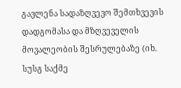გავლენა სადაზღვევო შემთხვევის დადგომასა და მზღვეველის მოვალეობის შესრულებაზე (იხ. სუსგ საქმე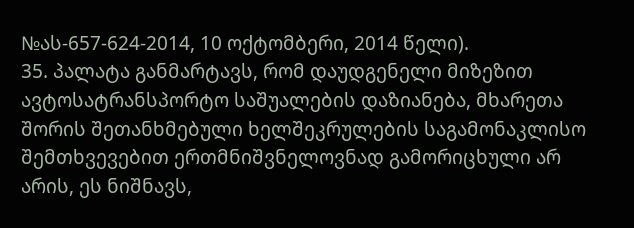№ას-657-624-2014, 10 ოქტომბერი, 2014 წელი).
35. პალატა განმარტავს, რომ დაუდგენელი მიზეზით ავტოსატრანსპორტო საშუალების დაზიანება, მხარეთა შორის შეთანხმებული ხელშეკრულების საგამონაკლისო შემთხვევებით ერთმნიშვნელოვნად გამორიცხული არ არის, ეს ნიშნავს,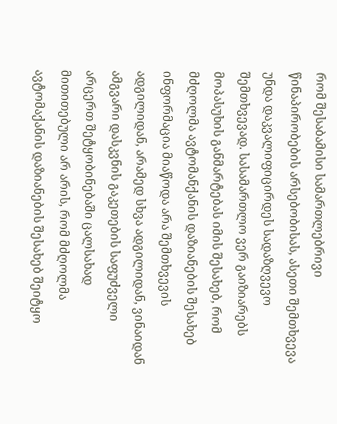რომ შესაბამისი სამართლებრივი წინაპირობების არსებობისას, ასეთი შემთხვევა უნდა დაკვალიფიცირდეს სადაზღვევო შემთხვევად. სასამართლო ვერ გაიზიარებს მოპასუხის განმარტებას იმის შესახებ, რომ მძღოლმა ავტომანქანის დაზიანების შესახებ ინფორმაცია მიაწოდა არა შემთხვევის ადგილიდან, არამედ სხვა ადგილიდან, ვინაიდან ამგვარი დასკვნის გაკეთების საფუძველი არცერთ შეტყობინებაში ცალსახად მითითებული არ არის, რომ მძღოლმა ავტომაქანის დაზიანების შესახებ შეიტყო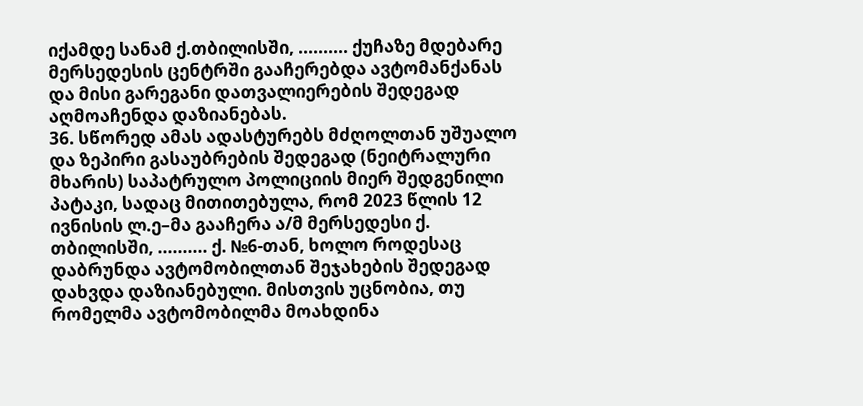იქამდე სანამ ქ.თბილისში, .......... ქუჩაზე მდებარე მერსედესის ცენტრში გააჩერებდა ავტომანქანას და მისი გარეგანი დათვალიერების შედეგად აღმოაჩენდა დაზიანებას.
36. სწორედ ამას ადასტურებს მძღოლთან უშუალო და ზეპირი გასაუბრების შედეგად (ნეიტრალური მხარის) საპატრულო პოლიციის მიერ შედგენილი პატაკი, სადაც მითითებულა, რომ 2023 წლის 12 ივნისის ლ.ე–მა გააჩერა ა/მ მერსედესი ქ. თბილისში, .......... ქ. №6-თან, ხოლო როდესაც დაბრუნდა ავტომობილთან შეჯახების შედეგად დახვდა დაზიანებული. მისთვის უცნობია, თუ რომელმა ავტომობილმა მოახდინა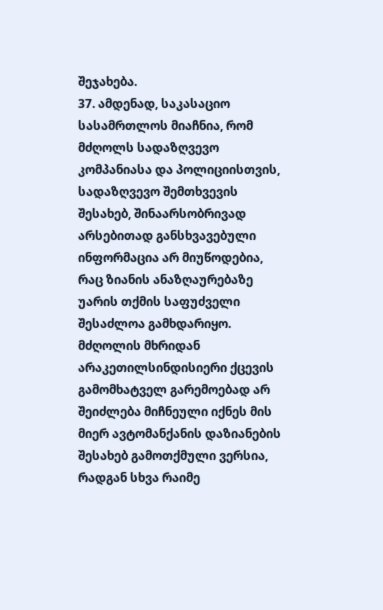შეჯახება.
37. ამდენად, საკასაციო სასამრთლოს მიაჩნია, რომ მძღოლს სადაზღვევო კომპანიასა და პოლიციისთვის, სადაზღვევო შემთხვევის შესახებ, შინაარსობრივად არსებითად განსხვავებული ინფორმაცია არ მიუწოდებია, რაც ზიანის ანაზღაურებაზე უარის თქმის საფუძველი შესაძლოა გამხდარიყო. მძღოლის მხრიდან არაკეთილსინდისიერი ქცევის გამომხატველ გარემოებად არ შეიძლება მიჩნეული იქნეს მის მიერ ავტომანქანის დაზიანების შესახებ გამოთქმული ვერსია, რადგან სხვა რაიმე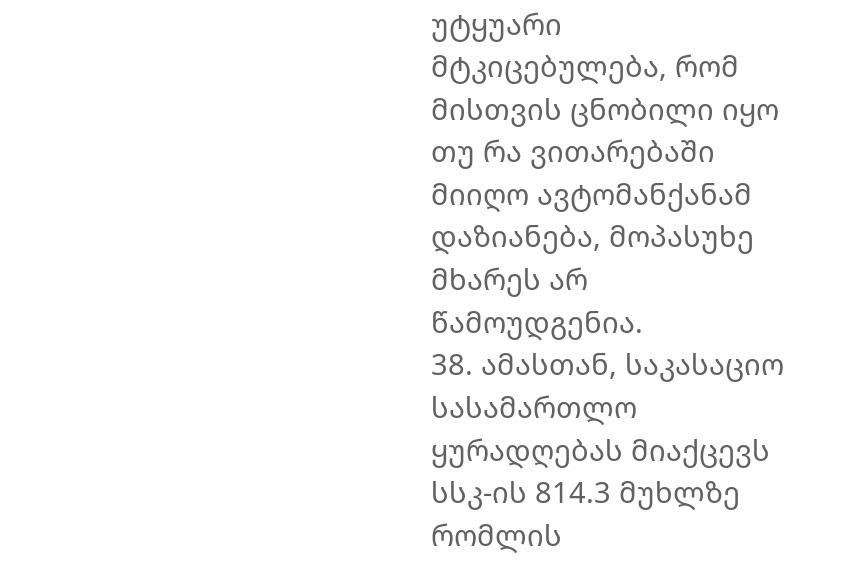უტყუარი მტკიცებულება, რომ მისთვის ცნობილი იყო თუ რა ვითარებაში მიიღო ავტომანქანამ დაზიანება, მოპასუხე მხარეს არ წამოუდგენია.
38. ამასთან, საკასაციო სასამართლო ყურადღებას მიაქცევს სსკ-ის 814.3 მუხლზე რომლის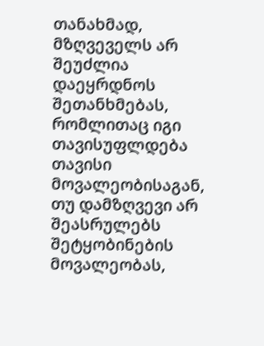თანახმად, მზღვეველს არ შეუძლია დაეყრდნოს შეთანხმებას, რომლითაც იგი თავისუფლდება თავისი მოვალეობისაგან, თუ დამზღვევი არ შეასრულებს შეტყობინების მოვალეობას,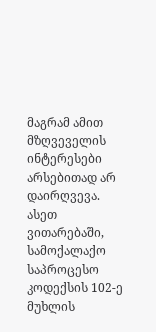მაგრამ ამით მზღვეველის ინტერესები არსებითად არ დაირღვევა. ასეთ ვითარებაში, სამოქალაქო საპროცესო კოდექსის 102-ე მუხლის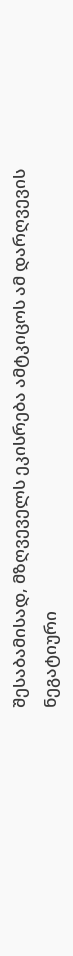შესაბამისად, მზღვეველს ეკისრება ამტკიცოს ამ დარღვევის ნეგატიური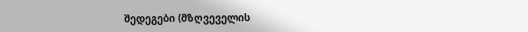შედეგები (მზღვეველის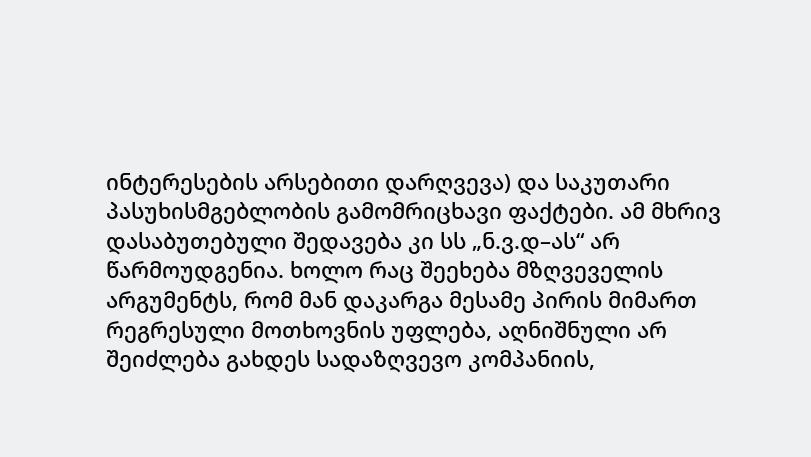ინტერესების არსებითი დარღვევა) და საკუთარი პასუხისმგებლობის გამომრიცხავი ფაქტები. ამ მხრივ დასაბუთებული შედავება კი სს „ნ.ვ.დ–ას“ არ წარმოუდგენია. ხოლო რაც შეეხება მზღვეველის არგუმენტს, რომ მან დაკარგა მესამე პირის მიმართ რეგრესული მოთხოვნის უფლება, აღნიშნული არ შეიძლება გახდეს სადაზღვევო კომპანიის,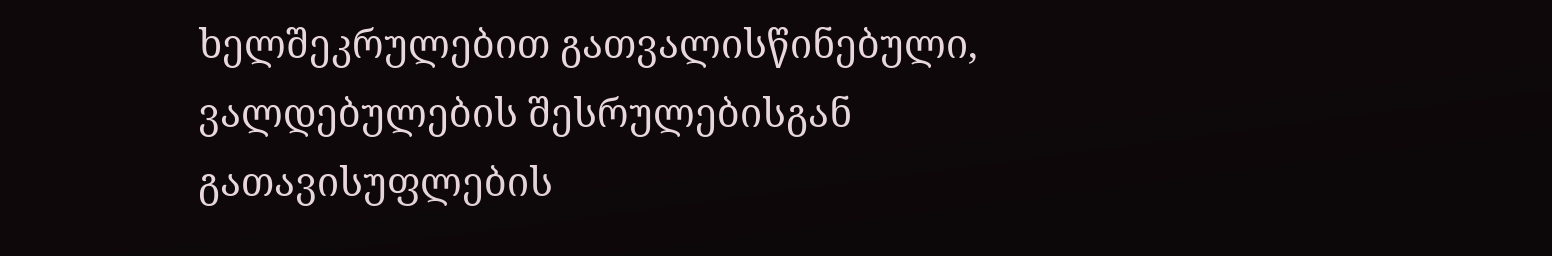ხელშეკრულებით გათვალისწინებული, ვალდებულების შესრულებისგან გათავისუფლების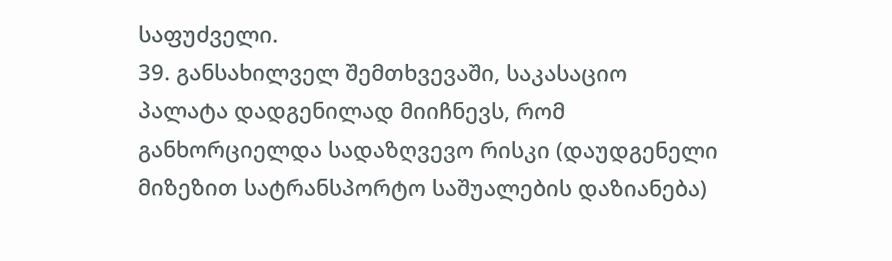საფუძველი.
39. განსახილველ შემთხვევაში, საკასაციო პალატა დადგენილად მიიჩნევს, რომ განხორციელდა სადაზღვევო რისკი (დაუდგენელი მიზეზით სატრანსპორტო საშუალების დაზიანება)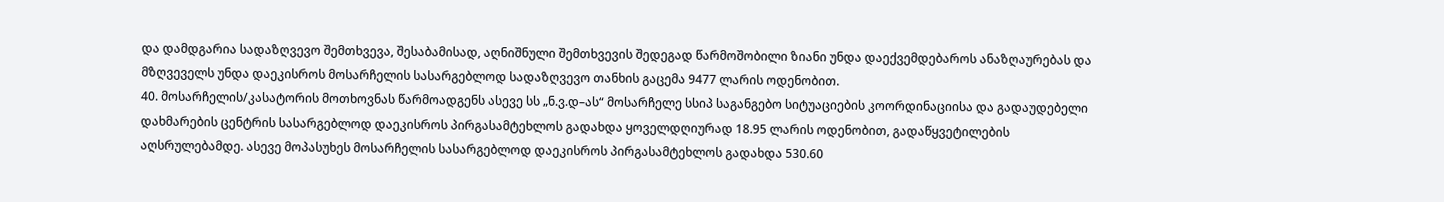და დამდგარია სადაზღვევო შემთხვევა, შესაბამისად, აღნიშნული შემთხვევის შედეგად წარმოშობილი ზიანი უნდა დაექვემდებაროს ანაზღაურებას და მზღვეველს უნდა დაეკისროს მოსარჩელის სასარგებლოდ სადაზღვევო თანხის გაცემა 9477 ლარის ოდენობით.
40. მოსარჩელის/კასატორის მოთხოვნას წარმოადგენს ასევე სს „ნ.ვ.დ–ას“ მოსარჩელე სსიპ საგანგებო სიტუაციების კოორდინაციისა და გადაუდებელი დახმარების ცენტრის სასარგებლოდ დაეკისროს პირგასამტეხლოს გადახდა ყოველდღიურად 18.95 ლარის ოდენობით, გადაწყვეტილების აღსრულებამდე. ასევე მოპასუხეს მოსარჩელის სასარგებლოდ დაეკისროს პირგასამტეხლოს გადახდა 530.60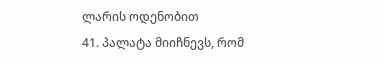ლარის ოდენობით
41. პალატა მიიჩნევს, რომ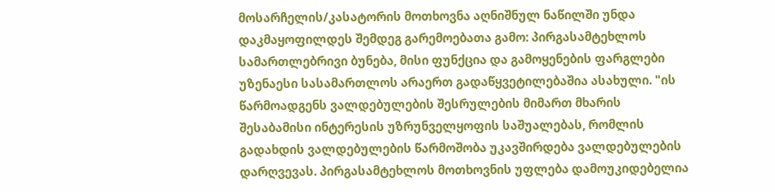მოსარჩელის/კასატორის მოთხოვნა აღნიშნულ ნაწილში უნდა დაკმაყოფილდეს შემდეგ გარემოებათა გამო: პირგასამტეხლოს სამართლებრივი ბუნება, მისი ფუნქცია და გამოყენების ფარგლები უზენაესი სასამართლოს არაერთ გადაწყვეტილებაშია ასახული. "ის წარმოადგენს ვალდებულების შესრულების მიმართ მხარის შესაბამისი ინტერესის უზრუნველყოფის საშუალებას, რომლის გადახდის ვალდებულების წარმოშობა უკავშირდება ვალდებულების დარღვევას. პირგასამტეხლოს მოთხოვნის უფლება დამოუკიდებელია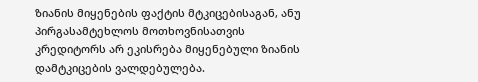ზიანის მიყენების ფაქტის მტკიცებისაგან, ანუ პირგასამტეხლოს მოთხოვნისათვის კრედიტორს არ ეკისრება მიყენებული ზიანის დამტკიცების ვალდებულება.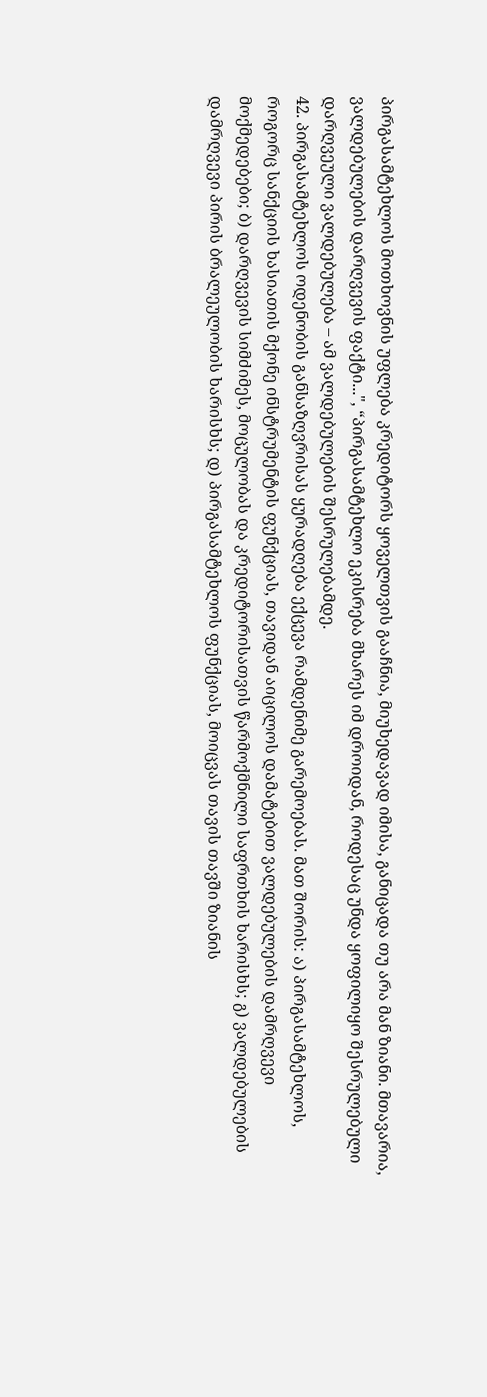პირგასამტეხლოს მოთხოვნის უფლება კრედიტორს ყოველთვის გააჩნია, მიუხედავად იმისა, განიცადა თუ არა მან ზიანი. მთავარია, ვალდებულების დარღვევის ფაქტი...", “პირგასამტეხლო ეკისრება მხარეს იმ დროიდან, როდესაც უნდა ყოფილიყო შესრულებული დარღვეული ვალდებულება – ამ ვალდებულების შესრულებამდე.
42. პირგასამტეხლოს ოდენობის განსაზღვრისას ყურადღება ექცევა რამდენიმე გარემოებას. მათ შორის: ა) პირგასამტეხლოს, როგორც სანქციის ხასიათის მქონე ინსტრუმენტის ფუნქციას, თავიდან აიცილოს დამატებით ვალდებულების დამრღვევი მოქმედებები; ბ) დარღვევის სიმძიმეს, მოცულობას და კრედიტორისათვის წარმოქმნილი საფრთხის ხარისხს; გ) ვალდებულების დამრღვევი პირის ბრალეულობის ხარისხს; დ) პირგასამტეხლოს ფუნქციას, მოიცვას თავის თავში ზიანის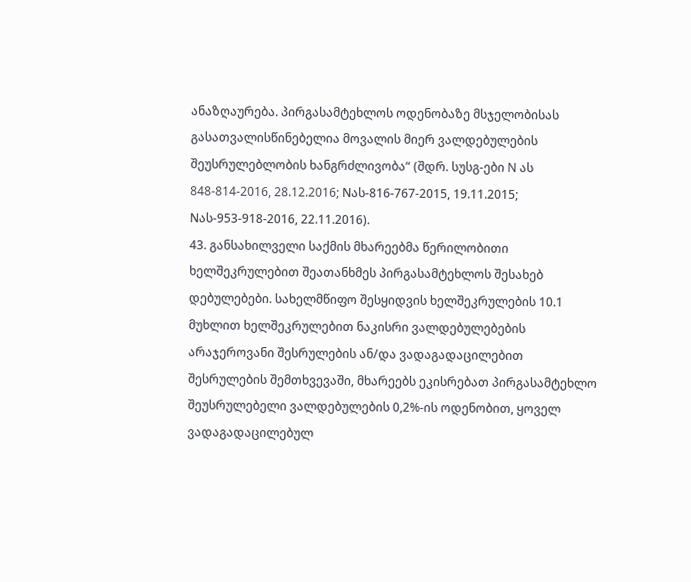ანაზღაურება. პირგასამტეხლოს ოდენობაზე მსჯელობისას გასათვალისწინებელია მოვალის მიერ ვალდებულების შეუსრულებლობის ხანგრძლივობა“ (შდრ. სუსგ-ები N ას 848-814-2016, 28.12.2016; Nას-816-767-2015, 19.11.2015; Nას-953-918-2016, 22.11.2016).
43. განსახილველი საქმის მხარეებმა წერილობითი ხელშეკრულებით შეათანხმეს პირგასამტეხლოს შესახებ დებულებები. სახელმწიფო შესყიდვის ხელშეკრულების 10.1 მუხლით ხელშეკრულებით ნაკისრი ვალდებულებების არაჯეროვანი შესრულების ან/და ვადაგადაცილებით შესრულების შემთხვევაში, მხარეებს ეკისრებათ პირგასამტეხლო შეუსრულებელი ვალდებულების 0,2%-ის ოდენობით, ყოველ ვადაგადაცილებულ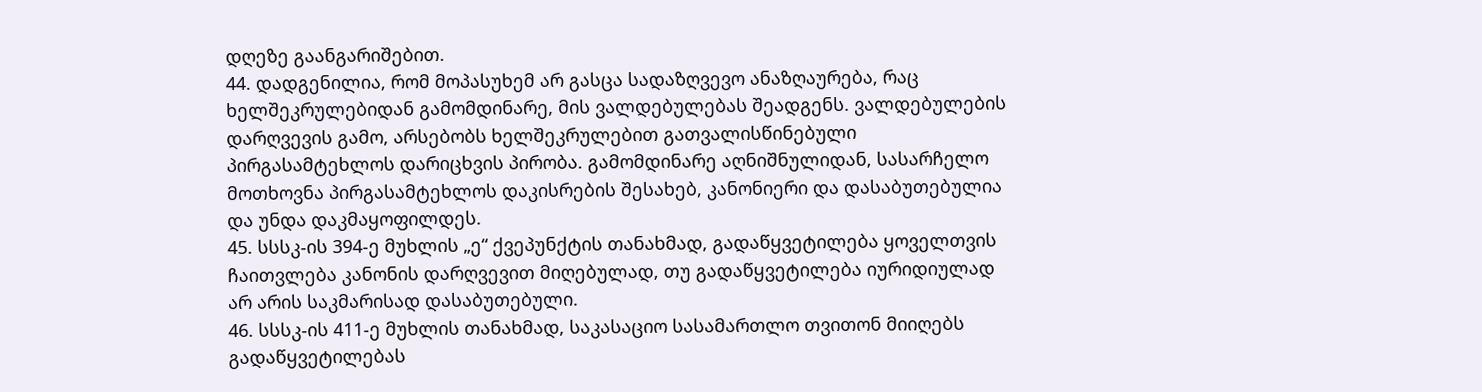დღეზე გაანგარიშებით.
44. დადგენილია, რომ მოპასუხემ არ გასცა სადაზღვევო ანაზღაურება, რაც ხელშეკრულებიდან გამომდინარე, მის ვალდებულებას შეადგენს. ვალდებულების დარღვევის გამო, არსებობს ხელშეკრულებით გათვალისწინებული პირგასამტეხლოს დარიცხვის პირობა. გამომდინარე აღნიშნულიდან, სასარჩელო მოთხოვნა პირგასამტეხლოს დაკისრების შესახებ, კანონიერი და დასაბუთებულია და უნდა დაკმაყოფილდეს.
45. სსსკ-ის 394-ე მუხლის „ე“ ქვეპუნქტის თანახმად, გადაწყვეტილება ყოველთვის ჩაითვლება კანონის დარღვევით მიღებულად, თუ გადაწყვეტილება იურიდიულად არ არის საკმარისად დასაბუთებული.
46. სსსკ-ის 411-ე მუხლის თანახმად, საკასაციო სასამართლო თვითონ მიიღებს გადაწყვეტილებას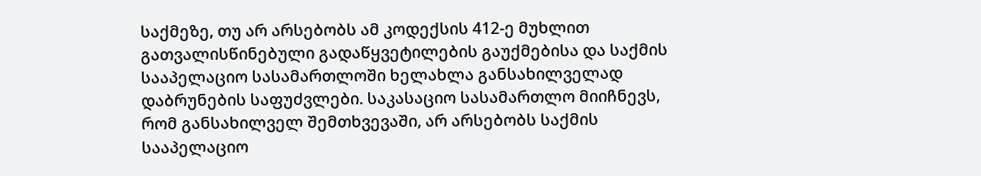საქმეზე, თუ არ არსებობს ამ კოდექსის 412-ე მუხლით გათვალისწინებული გადაწყვეტილების გაუქმებისა და საქმის სააპელაციო სასამართლოში ხელახლა განსახილველად დაბრუნების საფუძვლები. საკასაციო სასამართლო მიიჩნევს, რომ განსახილველ შემთხვევაში, არ არსებობს საქმის სააპელაციო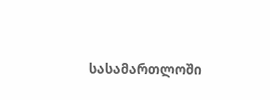სასამართლოში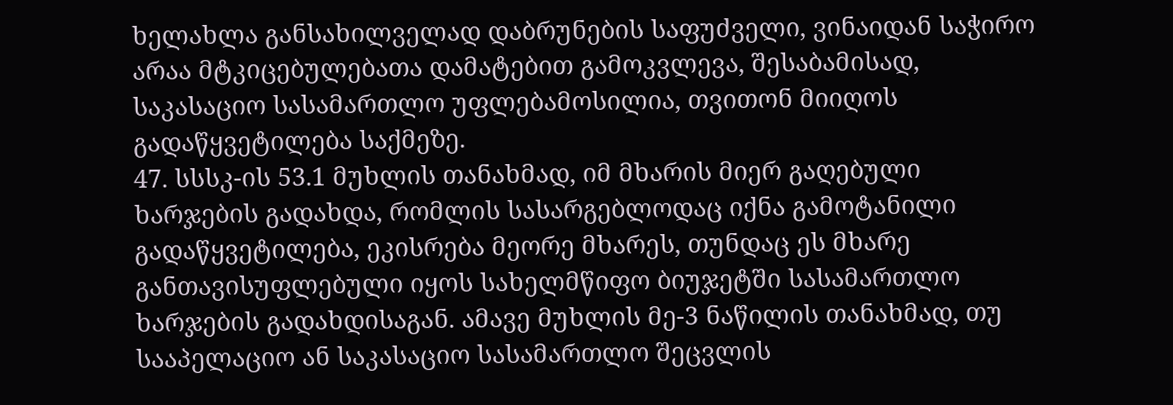ხელახლა განსახილველად დაბრუნების საფუძველი, ვინაიდან საჭირო არაა მტკიცებულებათა დამატებით გამოკვლევა, შესაბამისად, საკასაციო სასამართლო უფლებამოსილია, თვითონ მიიღოს გადაწყვეტილება საქმეზე.
47. სსსკ-ის 53.1 მუხლის თანახმად, იმ მხარის მიერ გაღებული ხარჯების გადახდა, რომლის სასარგებლოდაც იქნა გამოტანილი გადაწყვეტილება, ეკისრება მეორე მხარეს, თუნდაც ეს მხარე განთავისუფლებული იყოს სახელმწიფო ბიუჯეტში სასამართლო ხარჯების გადახდისაგან. ამავე მუხლის მე-3 ნაწილის თანახმად, თუ სააპელაციო ან საკასაციო სასამართლო შეცვლის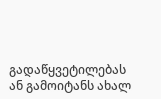გადაწყვეტილებას ან გამოიტანს ახალ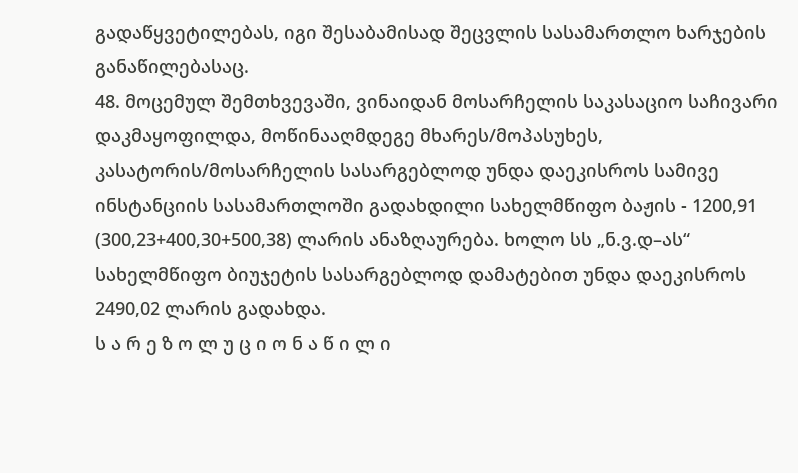გადაწყვეტილებას, იგი შესაბამისად შეცვლის სასამართლო ხარჯების განაწილებასაც.
48. მოცემულ შემთხვევაში, ვინაიდან მოსარჩელის საკასაციო საჩივარი დაკმაყოფილდა, მოწინააღმდეგე მხარეს/მოპასუხეს, კასატორის/მოსარჩელის სასარგებლოდ უნდა დაეკისროს სამივე ინსტანციის სასამართლოში გადახდილი სახელმწიფო ბაჟის - 1200,91 (300,23+400,30+500,38) ლარის ანაზღაურება. ხოლო სს „ნ.ვ.დ–ას“ სახელმწიფო ბიუჯეტის სასარგებლოდ დამატებით უნდა დაეკისროს 2490,02 ლარის გადახდა.
ს ა რ ე ზ ო ლ უ ც ი ო ნ ა წ ი ლ ი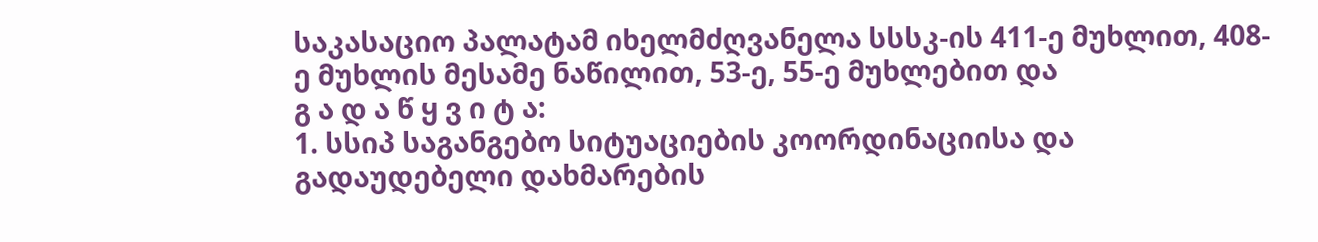საკასაციო პალატამ იხელმძღვანელა სსსკ-ის 411-ე მუხლით, 408-ე მუხლის მესამე ნაწილით, 53-ე, 55-ე მუხლებით და
გ ა დ ა წ ყ ვ ი ტ ა:
1. სსიპ საგანგებო სიტუაციების კოორდინაციისა და გადაუდებელი დახმარების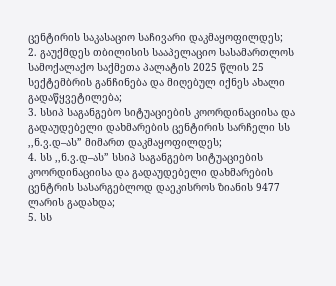ცენტირის საკასაციო საჩივარი დაკმაყოფილდეს;
2. გაუქმდეს თბილისის სააპელაციო სასამართლოს სამოქალაქო საქმეთა პალატის 2025 წლის 25 სექტემბრის განჩინება და მიღებულ იქნეს ახალი გადაწყვეტილება;
3. სსიპ საგანგებო სიტუაციების კოორდინაციისა და გადაუდებელი დახმარების ცენტირის სარჩელი სს ,,ნ.ვ.დ–ას” მიმართ დაკმაყოფილდეს;
4. სს ,,ნ.ვ.დ–ას” სსიპ საგანგებო სიტუაციების კოორდინაციისა და გადაუდებელი დახმარების ცენტრის სასარგებლოდ დაეკისროს ზიანის 9477 ლარის გადახდა;
5. სს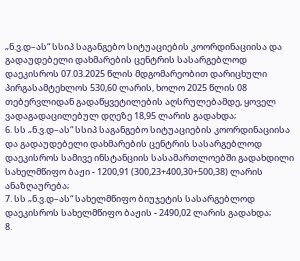„ნ.ვ.დ–ას“ სსიპ საგანგებო სიტუაციების კოორდინაციისა და გადაუდებელი დახმარების ცენტრის სასარგებლოდ დაეკისროს 07.03.2025 წლის მდგომარეობით დარიცხული პირგასამტეხლოს 530,60 ლარის, ხოლო 2025 წლის 08 თებერვლიდან გადაწყვეტილების აღსრულებამდე, ყოველ ვადაგადაცილებულ დღეზე 18,95 ლარის გადახდა;
6. სს „ნ.ვ.დ–ას“ სსიპ საგანგებო სიტუაციების კოორდინაციისა და გადაუდებელი დახმარების ცენტრის სასარგებლოდ დაეკისროს სამივე ინსტანციის სასამართლოებში გადახდილი სახელმწიფო ბაჟი - 1200,91 (300,23+400,30+500,38) ლარის ანაზღაურება;
7. სს „ნ.ვ.დ–ას“ სახელმწიფო ბიუჯეტის სასარგებლოდ დაეკისროს სახელმწიფო ბაჟის - 2490,02 ლარის გადახდა;
8.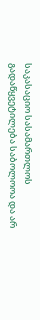საკასაციო სასამართლოს გადაწყვეტილება საბოლოოა და არ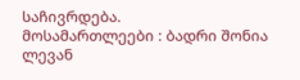საჩივრდება.
მოსამართლეები : ბადრი შონია
ლევან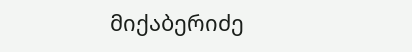მიქაბერიძე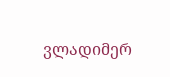ვლადიმერ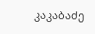კაკაბაძე